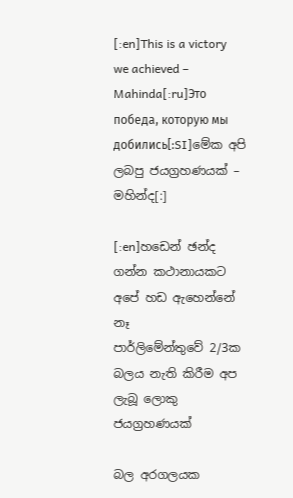[:en]This is a victory we achieved – Mahinda[:ru]Это победа, которую мы добились[:SI]මේක අපි ලබපු ජයග්‍රහණයක් – මහින්ද[:]

[:en]හඩෙන් ඡන්ද ගන්න කථානායකට අපේ හඩ ඇහෙන්නේ නෑ
පාර්ලිමේන්තුවේ 2/3ක බලය නැති කිරීම අප ලැබූ ලොකු ජයග්‍රහණයක්

බල අරගලයක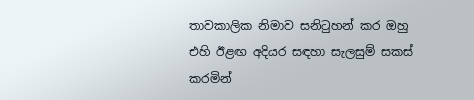තාවකාලික නිමාව සනිටුහන් කර ඔහු එහි ඊළඟ අදියර සඳහා සැලසුම් සකස් කරමින්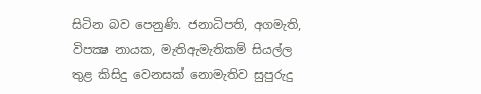සිටින බව පෙනුණි. ජනාධිපති, අගමැති, විපක්‍ෂ නායක, මැතිඇමැතිකම් සියල්ල තුළ කිසිදු වෙනසක් නොමැතිව සුපුරුදු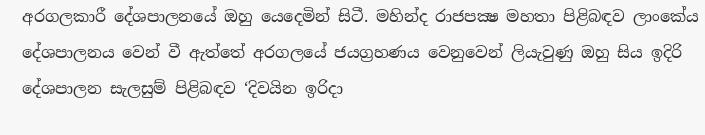අරගලකාරී දේශපාලනයේ ඔහු යෙදෙමින් සිටී. මහින්ද රාජපක්‍ෂ මහතා පිළිබඳව ලාංකේය දේශපාලනය වෙන් වී ඇත්තේ අරගලයේ ජයග්‍රහණය වෙනුවෙන් ලියැවුණු ඔහු සිය ඉදිරි දේශපාලන සැලසුම් පිළිබඳව ‘දිවයින ඉරිදා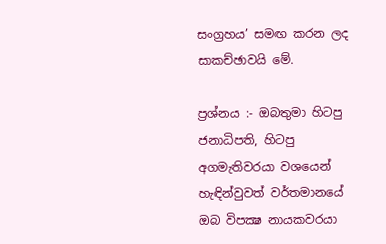සංග්‍රහය’ සමඟ කරන ලද සාකච්ඡාවයි මේ.

ප්‍රශ්නය :- ඔබතුමා හිටපු ජනාධිපති, හිටපු අගමැතිවරයා වශයෙන් හැඳින්වුවත් වර්තමානයේ ඔබ විපක්‍ෂ නායකවරයා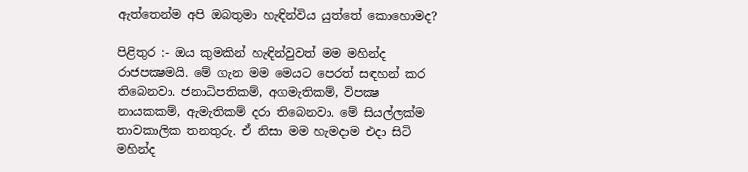ඇත්තෙන්ම අපි ඔබතුමා හැඳින්විය යුත්තේ කොහොමද?

පිළිතුර :- ඔය කුමකින් හැඳින්වුවත් මම මහින්ද රාජපක්‍ෂමයි. මේ ගැන මම මෙයට පෙරත් සඳහන් කර තිබෙනවා. ජනාධිපතිකම්, අගමැතිකම්, විපක්‍ෂ නායකකම්, ඇමැතිකම් දරා තිබෙනවා. මේ සියල්ලක්ම තාවකාලික තනතුරු. ඒ නිසා මම හැමදාම එදා සිටි මහින්ද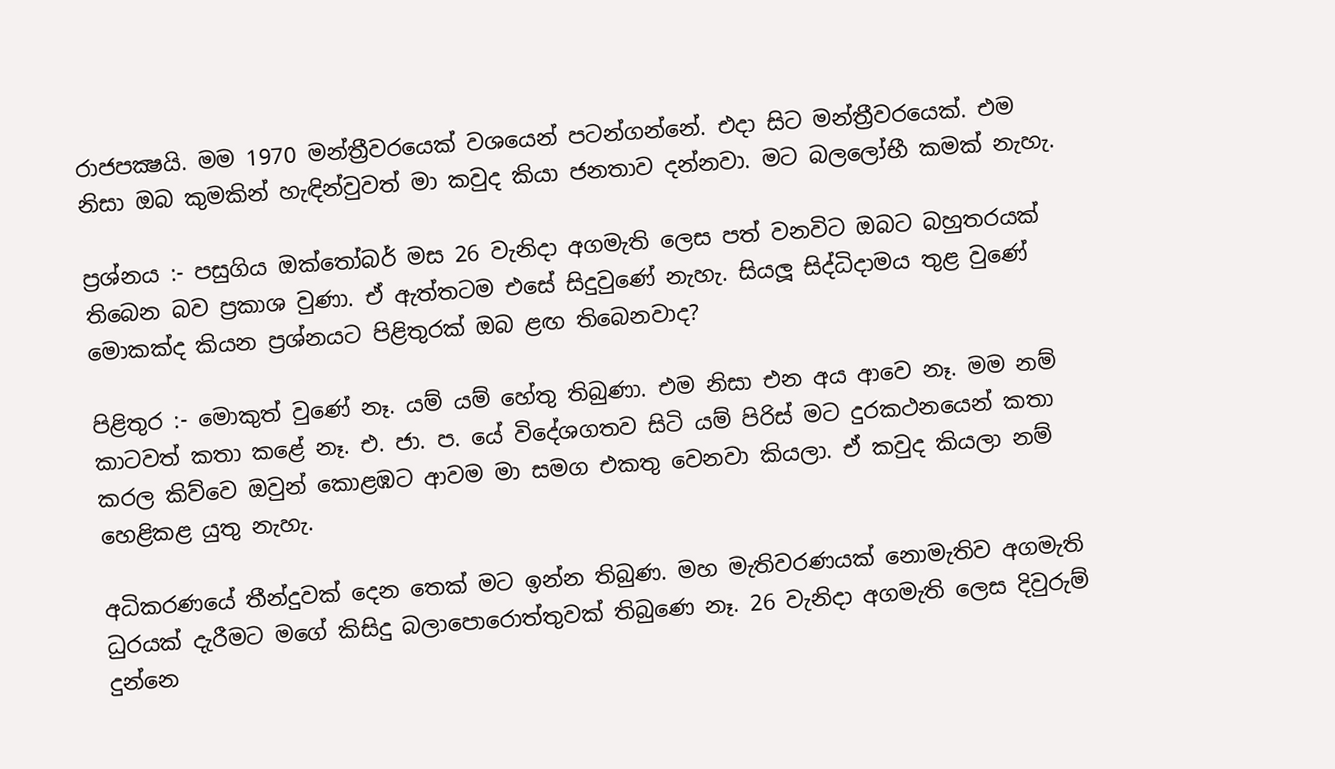රාජපක්‍ෂයි. මම 1970 මන්ත්‍රීවරයෙක් වශයෙන් පටන්ගන්නේ. එදා සිට මන්ත්‍රීවරයෙක්. එම නිසා ඔබ කුමකින් හැඳින්වුවත් මා කවුද කියා ජනතාව දන්නවා. මට බලලෝභී කමක් නැහැ.

ප්‍රශ්නය :- පසුගිය ඔක්තෝබර් මස 26 වැනිදා අගමැති ලෙස පත් වනවිට ඔබට බහුතරයක් තිබෙන බව ප්‍රකාශ වුණා. ඒ ඇත්තටම එසේ සිදුවුණේ නැහැ. සියලූ සිද්ධිදාමය තුළ වුණේ මොකක්ද කියන ප්‍රශ්නයට පිළිතුරක් ඔබ ළඟ තිබෙනවාද?

පිළිතුර :- මොකුත් වුණේ නෑ. යම් යම් හේතු තිබුණා. එම නිසා එන අය ආවෙ නෑ. මම නම් කාටවත් කතා කළේ නෑ. එ. ජා. ප. යේ විදේශගතව සිටි යම් පිරිස් මට දුරකථනයෙන් කතා කරල කිව්වෙ ඔවුන් කොළඹට ආවම මා සමග එකතු වෙනවා කියලා. ඒ කවුද කියලා නම් හෙළිකළ යුතු නැහැ.

අධිකරණයේ තීන්දුවක් දෙන තෙක් මට ඉන්න තිබුණ. මහ මැතිවරණයක් නොමැතිව අගමැති ධුරයක් දැරීමට මගේ කිසිදු බලාපොරොත්තුවක් තිබුණෙ නෑ. 26 වැනිදා අගමැති ලෙස දිවුරුම් දුන්නෙ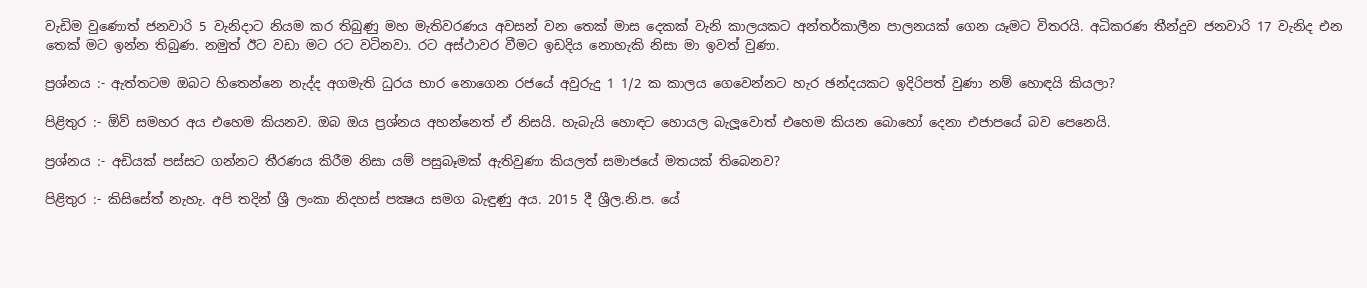වැඩිම වුණොත් ජනවාරි 5 වැනිදාට නියම කර තිබුණු මහ මැතිවරණය අවසන් වන තෙක් මාස දෙකක් වැනි කාලයකට අන්තර්කාලීන පාලනයක් ගෙන යෑමට විතරයි. අධිකරණ තීන්දුව ජනවාරි 17 වැනිද එන තෙක් මට ඉන්න තිබුණ. නමුත් ඊට වඩා මට රට වටිනවා. රට අස්ථාවර වීමට ඉඩදිය නොහැකි නිසා මා ඉවත් වුණා.

ප්‍රශ්නය :- ඇත්තටම ඔබට හිතෙන්නෙ නැද්ද අගමැති ධුරය භාර නොගෙන රජයේ අවුරුදු 1 1/2 ක කාලය ගෙවෙන්නට හැර ඡන්දයකට ඉදිරිපත් වුණා නම් හොඳයි කියලා?

පිළිතුර :- ඕව් සමහර අය එහෙම කියනව. ඔබ ඔය ප්‍රශ්නය අහන්නෙත් ඒ නිසයි. හැබැයි හොඳට හොයල බැලූවොත් එහෙම කියන බොහෝ දෙනා එජාපයේ බව පෙනෙයි.

ප්‍රශ්නය :- අඩියක් පස්සට ගන්නට තීරණය කිරීම නිසා යම් පසුබෑමක් ඇතිවුණා කියලත් සමාජයේ මතයක් තිබෙනව?

පිළිතුර :- කිසිසේත් නැහැ. අපි තදින් ශ්‍රී ලංකා නිදහස් පක්‍ෂය සමග බැඳුණු අය. 2015 දී ශ්‍රීල.නි.ප. යේ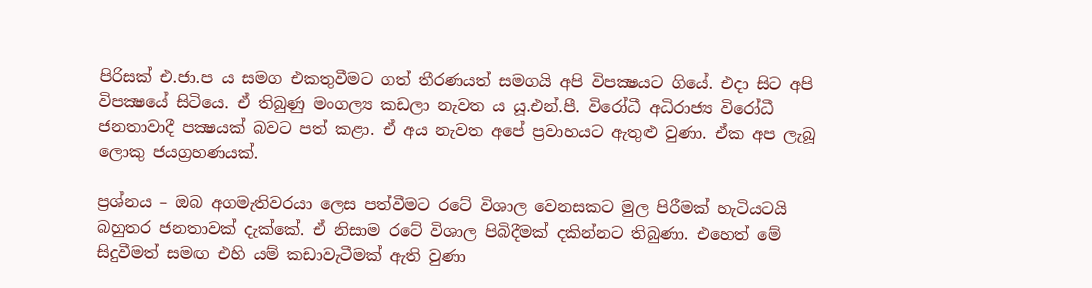පිරිසක් එ.ජා.ප ය සමග එකතුවීමට ගත් තීරණයත් සමගයි අපි විපක්‍ෂයට ගියේ. එදා සිට අපි විපක්‍ෂයේ සිටියෙ. ඒ තිබුණු මංගල්‍ය කඩලා නැවත ය යූ.එන්.පී. විරෝධී අධිරාජ්‍ය විරෝධී ජනතාවාදී පක්‍ෂයක් බවට පත් කළා. ඒ අය නැවත අපේ ප්‍රවාහයට ඇතුළු වුණා. ඒක අප ලැබූ ලොකු ජයග්‍රහණයක්.

ප්‍රශ්නය – ඔබ අගමැතිවරයා ලෙස පත්වීමට රටේ විශාල වෙනසකට මුල පිරීමක් හැටියටයි බහුතර ජනතාවක් දැක්කේ. ඒ නිසාම රටේ විශාල පිබිදීමක් දකින්නට තිබුණා. එහෙත් මේ සිදුවීමත් සමඟ එහි යම් කඩාවැටීමක් ඇති වුණා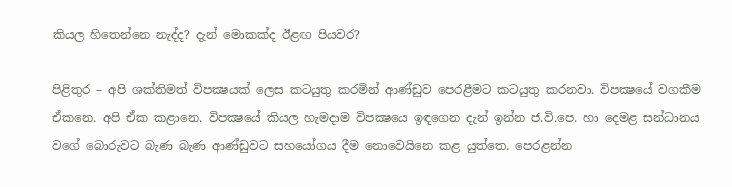කියල හිතෙන්නෙ නැද්ද? දැන් මොකක්ද ඊළඟ පියවර?

පිළිතුර – අපි ශක්තිමත් විපක්‍ෂයක් ලෙස කටයුතු කරමින් ආණ්ඩුව පෙරළීමට කටයුතු කරනවා. විපක්‍ෂයේ වගකීම ඒකනෙ. අපි ඒක කළානෙ. විපක්‍ෂයේ කියල හැමදාම විපක්‍ෂයෙ ඉඳගෙන දැන් ඉන්න ජ.වි.පෙ. හා දෙමළ සන්ධානය වගේ බොරුවට බැණ බැණ ආණ්ඩුවට සහයෝගය දීම නොවෙයිනෙ කළ යුත්තෙ. පෙරළන්න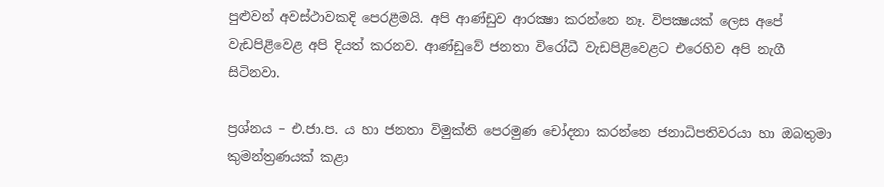පුළුවන් අවස්ථාවකදි පෙරළීමයි. අපි ආණ්ඩුව ආරක්‍ෂා කරන්නෙ නෑ. විපක්‍ෂයක් ලෙස අපේ වැඩපිළිවෙළ අපි දියත් කරනව. ආණ්ඩුවේ ජනතා විරෝධී වැඩපිළිවෙළට එරෙහිව අපි නැගී සිටිනවා.

ප්‍රශ්නය – එ.ජා.ප. ය හා ජනතා විමුක්ති පෙරමුණ චෝදනා කරන්නෙ ජනාධිපතිවරයා හා ඔබතුමා කුමන්ත්‍රණයක් කළා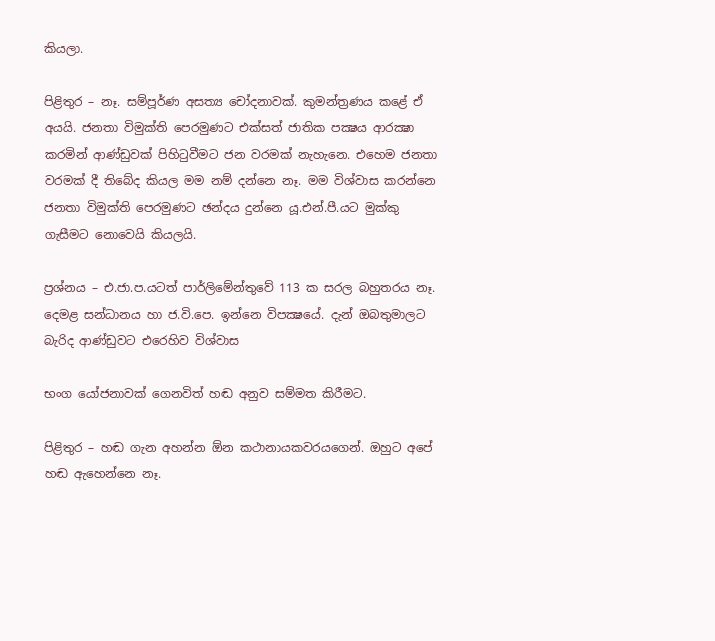කියලා.

පිළිතුර – නෑ. සම්පූර්ණ අසත්‍ය චෝදනාවක්. කුමන්ත්‍රණය කළේ ඒ අයයි. ජනතා විමුක්ති පෙරමුණට එක්සත් ජාතික පක්‍ෂය ආරක්‍ෂා කරමින් ආණ්ඩුවක් පිහිටුවීමට ජන වරමක් නැහැනෙ. එහෙම ජනතා වරමක් දී තිබේද කියල මම නම් දන්නෙ නෑ. මම විශ්වාස කරන්නෙ ජනතා විමුක්ති පෙරමුණට ඡන්දය දුන්නෙ යූ.එන්.පී.යට මුක්කු ගැසීමට නොවෙයි කියලයි.

ප්‍රශ්නය – එ.ජා.ප.යටත් පාර්ලිමේන්තුවේ 113 ක සරල බහුතරය නෑ. දෙමළ සන්ධානය හා ජ.වි.පෙ. ඉන්නෙ විපක්‍ෂයේ. දැන් ඔබතුමාලට බැරිද ආණ්ඩුවට එරෙහිව විශ්වාස

භංග යෝජනාවක් ගෙනවිත් හඬ අනුව සම්මත කිරීමට.

පිළිතුර – හඬ ගැන අහන්න ඕන කථානායකවරයගෙන්. ඔහුට අපේ හඬ ඇහෙන්නෙ නෑ.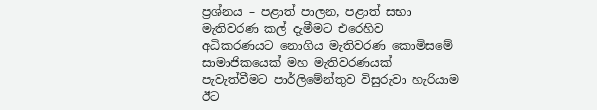ප්‍රශ්නය – පළාත් පාලන, පළාත් සභා මැතිවරණ කල් දැමීමට එරෙහිව අධිකරණයට නොගිය මැතිවරණ කොමිසමේ සාමාජිකයෙක් මහ මැතිවරණයක් පැවැත්වීමට පාර්ලිමේන්තුව විසුරුවා හැරියාම ඊට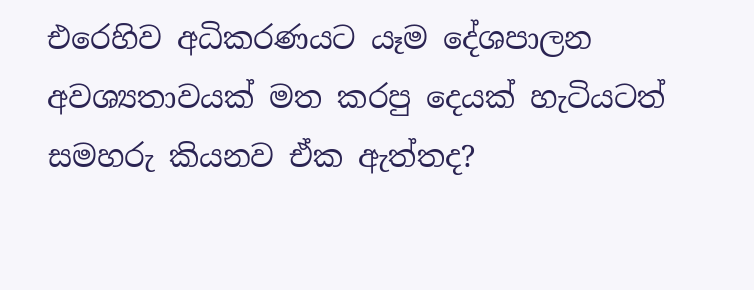එරෙහිව අධිකරණයට යෑම දේශපාලන අවශ්‍යතාවයක් මත කරපු දෙයක් හැටියටත් සමහරු කියනව ඒක ඇත්තද?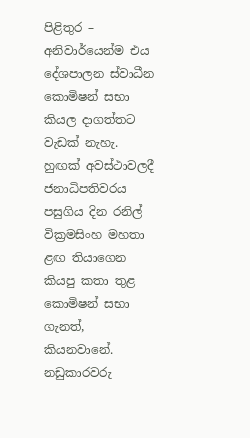පිළිතුර – අනිවාර්යෙන්ම එය දේශපාලන ස්වාධීන කොමිෂන් සභා කියල දාගත්තට වැඩක් නැහැ. හුඟක් අවස්ථාවලදී ජනාධිපතිවරය පසුගිය දින රනිල් වික්‍රමසිංහ මහතා ළඟ තියාගෙන කියපු කතා තුළ කොමිෂන් සභා ගැනත්, කියනවානේ. නඩුකාරවරු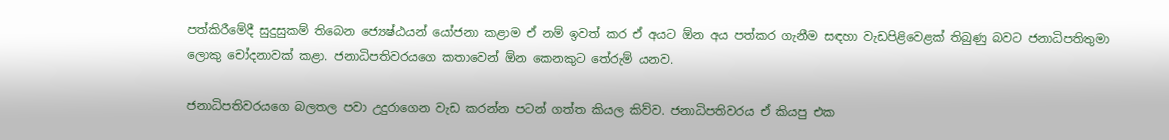පත්කිරීමේදී සුදුසුකම් තිබෙන ජ්‍යෙෂ්ඨයන් යෝජනා කළාම ඒ නම් ඉවත් කර ඒ අයට ඕන අය පත්කර ගැනීම සඳහා වැඩපිළිවෙළක් තිබුණු බවට ජනාධිපතිතුමා ලොකු චෝදනාවක් කළා. ජනාධිපතිවරයගෙ කතාවෙන් ඕන කෙනකුට තේරුම් යනව.

ජනාධිපතිවරයගෙ බලතල පවා උදුරාගෙන වැඩ කරන්න පටන් ගත්ත කියල කිව්ව. ජනාධිපතිවරය ඒ කියපු එක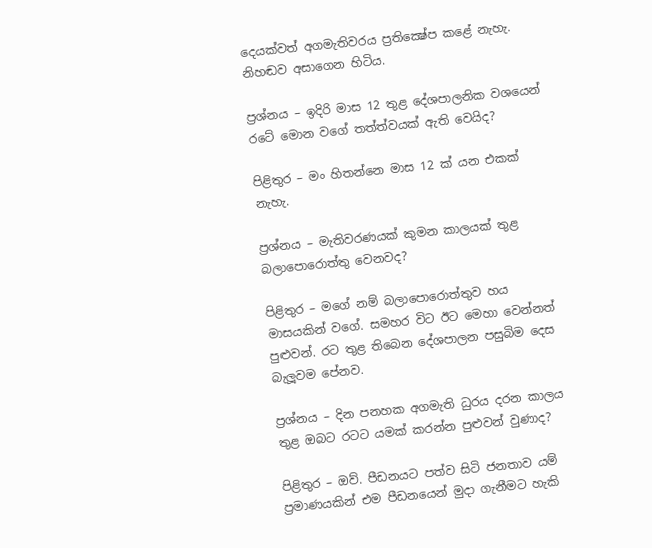දෙයක්වත් අගමැතිවරය ප්‍රතික්‍ෂේප කළේ නැහැ. නිහඬව අසාගෙන හිටිය.

ප්‍රශ්නය – ඉදිරි මාස 12 තුළ දේශපාලනික වශයෙන් රටේ මොන වගේ තත්ත්වයක් ඇති වෙයිද?

පිළිතුර – මං හිතන්නෙ මාස 12 ක් යන එකක් නැහැ.

ප්‍රශ්නය – මැතිවරණයක් කුමන කාලයක් තුළ බලාපොරොත්තු වෙනවද?

පිළිතුර – මගේ නම් බලාපොරොත්තුව හය මාසයකින් වගේ. සමහර විට ඊට මෙහා වෙන්නත් පුළුවන්. රට තුළ තිබෙන දේශපාලන පසුබිම දෙස බැලූවම පේනව.

ප්‍රශ්නය – දින පනහක අගමැති ධුරය දරන කාලය තුළ ඔබට රටට යමක් කරන්න පුළුවන් වුණාද?

පිළිතුර – ඔව්. පීඩනයට පත්ව සිටි ජනතාව යම් ප්‍රමාණයකින් එම පීඩනයෙන් මුදා ගැනීමට හැකි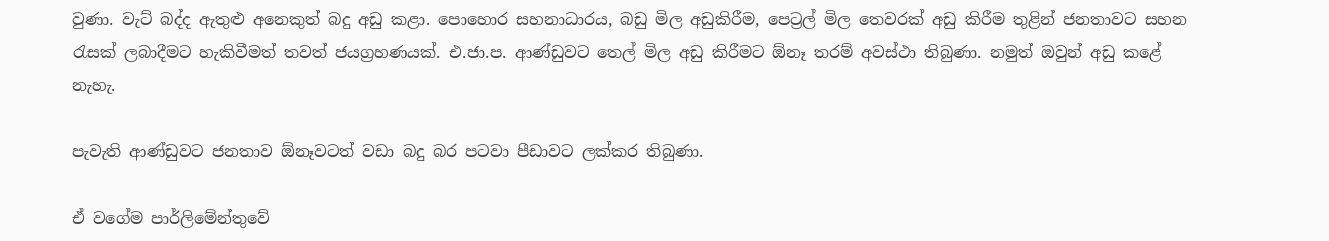වුණා. වැට් බද්ද ඇතුළු අනෙකුත් බදු අඩු කළා. පොහොර සහනාධාරය, බඩු මිල අඩුකිරීම, පෙට්‍රල් මිල තෙවරක් අඩු කිරීම තුළින් ජනතාවට සහන රැසක් ලබාදීමට හැකිවීමත් තවත් ජයග්‍රහණයක්. එ.ජා.ප. ආණ්ඩුවට තෙල් මිල අඩු කිරීමට ඕනෑ තරම් අවස්ථා තිබුණා. නමුත් ඔවුන් අඩු කළේ නැහැ.

පැවැති ආණ්ඩුවට ජනතාව ඕනෑවටත් වඩා බදු බර පටවා පීඩාවට ලක්කර තිබුණා.

ඒ වගේම පාර්ලිමේන්තුවේ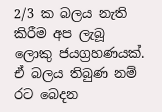2/3 ක බලය නැති කිරීම අප ලැබූ ලොකු ජයග්‍රහණයක්. ඒ බලය තිබුණ නම් රට බෙදන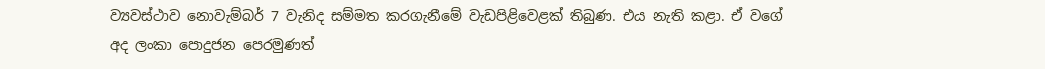ව්‍යවස්ථාව නොවැම්බර් 7 වැනිද සම්මත කරගැනීමේ වැඩපිළිවෙළක් තිබුණ. එය නැති කළා. ඒ වගේ අද ලංකා පොදුජන පෙරමුණත්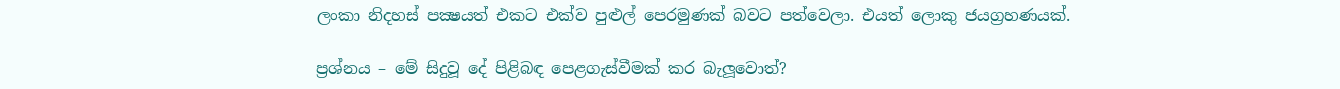ලංකා නිදහස් පක්‍ෂයත් එකට එක්ව පුළුල් පෙරමුණක් බවට පත්වෙලා. එයත් ලොකු ජයග්‍රහණයක්.

ප්‍රශ්නය – මේ සිදුවූ දේ පිළිබඳ පෙළගැස්වීමක් කර බැලූවොත්?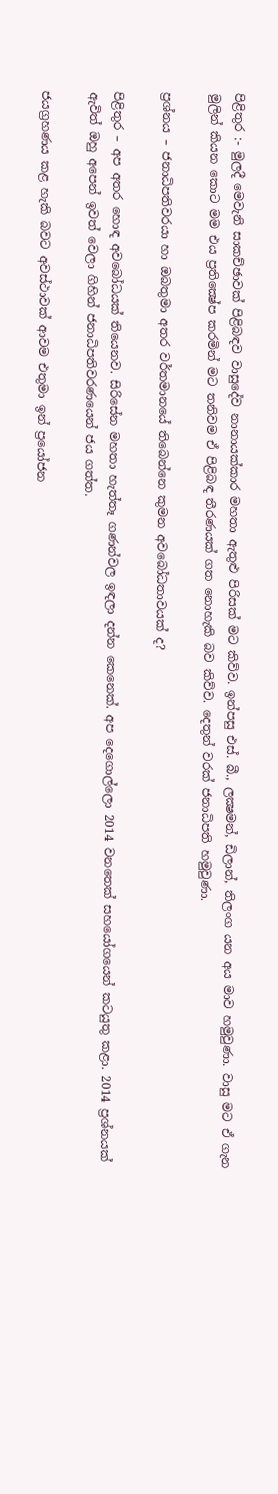පිළිතුර :- මුලදී මෙවැනි සාකච්ඡාවක් පිළිබඳව වාසුදේව නානායක්කාර මහතා ඇතුළු පිරිසක් මට කිව්ව. ඉන්පසු එස්. බී., ලක්‍ෂමන්, ඩිලාන්, තිලංග යන අය මාව හමුවුණා. වාසු මට ඒ ගැන මුලින් කියන කොට මම එය ප්‍රතික්‍ෂේප කරමින් මට තනිවම ඒ පිළිබඳ තීරණයක් ගත නොහැකි බව කිව්ව. දෙතුන් වරක් ජනාධිපති හමුවුණා.

ප්‍රශ්නය – ජනාධිපතිවරයා හා ඔබතුමා අතර වර්තමානයේ තිබෙන්නෙ කුමන අවබෝධතාවයක් ද?

පිළිතුර – අප අතර හොඳ අවබෝධයක් තියෙනව. සිරිසේන මහතා හැත්තෑ ගණන්වල ඉඳලා දන්න කෙනෙක්. අප දෙගොල්ලො 2014 වනතෙක් සහයෝගයෙන් කටයුතු කළා. 2014 ප්‍රශ්නයක් ඇවිත් ඔහු අපෙන් ඉවත් වෙලා ගිහින් ජනාධිපතිවරණයෙන් ජය ගත්ත.

ජයග්‍රහණය කළ හැකි බවට අවස්ථාවක් ආවම එතුමා ඉන් ප්‍රයෝජන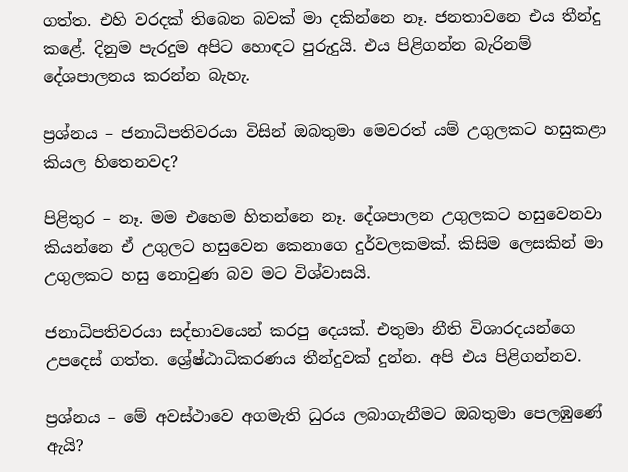ගත්ත. එහි වරදක් තිබෙන බවක් මා දකින්නෙ නෑ. ජනතාවනෙ එය තීන්දු කළේ. දිනුම පැරදුම අපිට හොඳට පුරුදුයි. එය පිළිගන්න බැරිනම් දේශපාලනය කරන්න බැහැ.

ප්‍රශ්නය – ජනාධිපතිවරයා විසින් ඔබතුමා මෙවරත් යම් උගුලකට හසුකළා කියල හිතෙනවද?

පිළිතුර – නෑ. මම එහෙම හිතන්නෙ නෑ. දේශපාලන උගුලකට හසුවෙනවා කියන්නෙ ඒ උගුලට හසුවෙන කෙනාගෙ දුර්වලකමක්. කිසිම ලෙසකින් මා උගුලකට හසු නොවුණ බව මට විශ්වාසයි.

ජනාධිපතිවරයා සද්භාවයෙන් කරපු දෙයක්. එතුමා නීති විශාරදයන්ගෙ උපදෙස් ගත්ත. ශ්‍රේෂ්ඨාධිකරණය තීන්දුවක් දුන්න. අපි එය පිළිගන්නව.

ප්‍රශ්නය – මේ අවස්ථාවෙ අගමැති ධුරය ලබාගැනීමට ඔබතුමා පෙලඹුණේ ඇයි?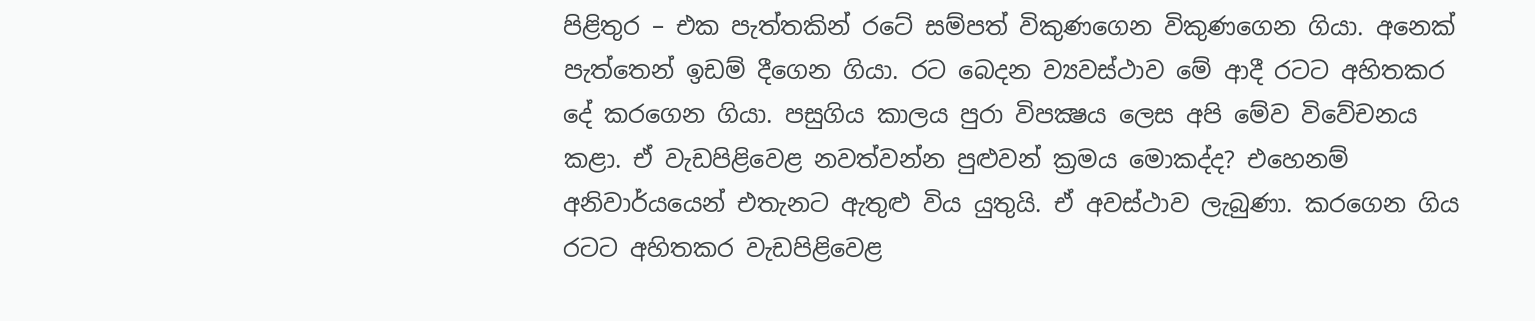පිළිතුර – එක පැත්තකින් රටේ සම්පත් විකුණගෙන විකුණගෙන ගියා. අනෙක් පැත්තෙන් ඉඩම් දීගෙන ගියා. රට බෙදන ව්‍යවස්ථාව මේ ආදී රටට අහිතකර දේ කරගෙන ගියා. පසුගිය කාලය පුරා විපක්‍ෂය ලෙස අපි මේව විවේචනය කළා. ඒ වැඩපිළිවෙළ නවත්වන්න පුළුවන් ක්‍රමය මොකද්ද? එහෙනම් අනිවාර්යයෙන් එතැනට ඇතුළු විය යුතුයි. ඒ අවස්ථාව ලැබුණා. කරගෙන ගිය රටට අහිතකර වැඩපිළිවෙළ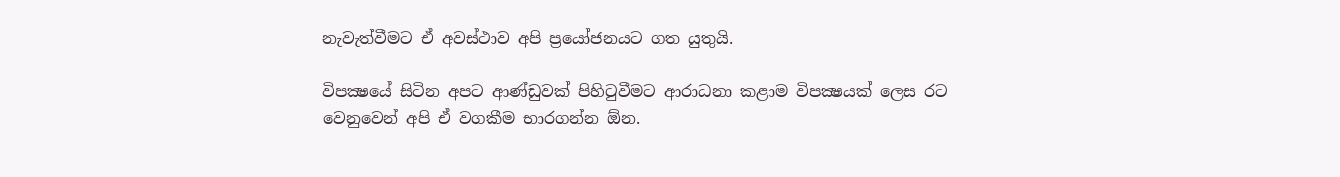නැවැත්වීමට ඒ අවස්ථාව අපි ප්‍රයෝජනයට ගත යුතුයි.

විපක්‍ෂයේ සිටින අපට ආණ්ඩුවක් පිහිටුවීමට ආරාධනා කළාම විපක්‍ෂයක් ලෙස රට වෙනුවෙන් අපි ඒ වගකීම භාරගන්න ඕන.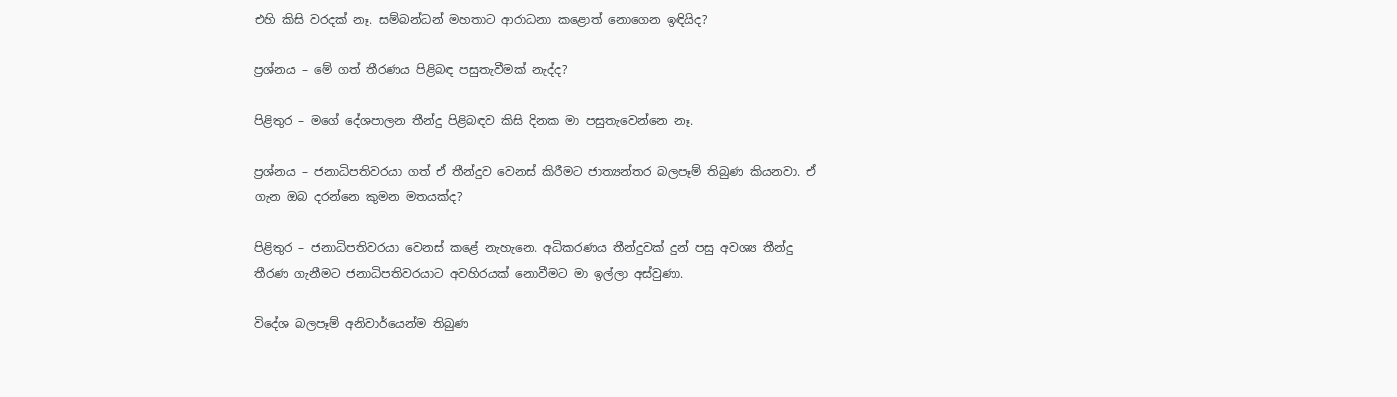එහි කිසි වරදක් නෑ. සම්බන්ධන් මහතාට ආරාධනා කළොත් නොගෙන ඉඳියිද?

ප්‍රශ්නය – මේ ගත් තීරණය පිළිබඳ පසුතැවීමක් නැද්ද?

පිළිතුර – මගේ දේශපාලන තීන්දු පිළිබඳව කිසි දිනක මා පසුතැවෙන්නෙ නෑ.

ප්‍රශ්නය – ජනාධිපතිවරයා ගත් ඒ තීන්දුව වෙනස් කිරීමට ජාත්‍යන්තර බලපෑම් තිබුණ කියනවා. ඒ ගැන ඔබ දරන්නෙ කුමන මතයක්ද?

පිළිතුර – ජනාධිපතිවරයා වෙනස් කළේ නැහැනෙ. අධිකරණය තීන්දුවක් දුන් පසු අවශ්‍ය තීන්දු තීරණ ගැනීමට ජනාධිපතිවරයාට අවහිරයක් නොවීමට මා ඉල්ලා අස්වුණා.

විදේශ බලපෑම් අනිවාර්යෙන්ම තිබුණ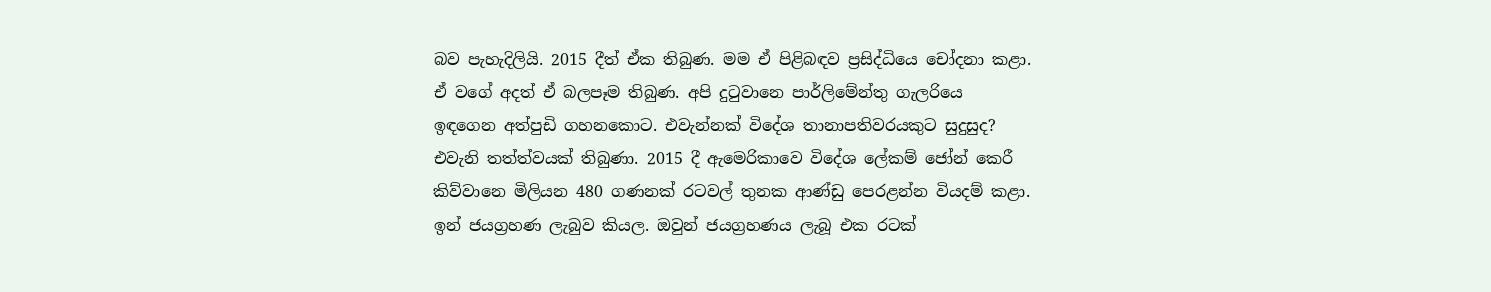බව පැහැදිලියි. 2015 දීත් ඒක තිබුණ. මම ඒ පිළිබඳව ප්‍රසිද්ධියෙ චෝදනා කළා. ඒ වගේ අදත් ඒ බලපෑම තිබුණ. අපි දුටුවානෙ පාර්ලිමේන්තු ගැලරියෙ ඉඳගෙන අත්පුඩි ගහනකොට. එවැන්නක් විදේශ තානාපතිවරයකුට සුදුසුද? එවැනි තත්ත්වයක් තිබුණා. 2015 දී ඇමෙරිකාවෙ විදේශ ලේකම් ජෝන් කෙරී කිව්වානෙ මිලියන 480 ගණනක් රටවල් තුනක ආණ්ඩු පෙරළන්න වියදම් කළා. ඉන් ජයග්‍රහණ ලැබුව කියල. ඔවුන් ජයග්‍රහණය ලැබූ එක රටක්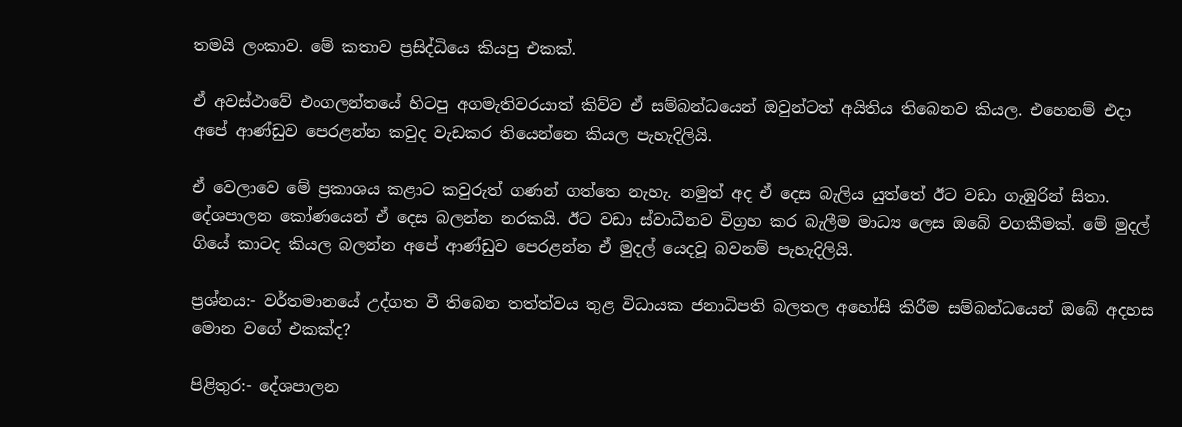තමයි ලංකාව. මේ කතාව ප්‍රසිද්ධියෙ කියපු එකක්.

ඒ අවස්ථාවේ එංගලන්තයේ හිටපු අගමැතිවරයාත් කිව්ව ඒ සම්බන්ධයෙන් ඔවුන්ටත් අයිතිය තිබෙනව කියල. එහෙනම් එදා අපේ ආණ්ඩුව පෙරළන්න කවුද වැඩකර තියෙන්නෙ කියල පැහැදිලියි.

ඒ වෙලාවෙ මේ ප්‍රකාශය කළාට කවුරුත් ගණන් ගත්තෙ නැහැ. නමුත් අද ඒ දෙස බැලිය යුත්තේ ඊට වඩා ගැඹුරින් සිතා. දේශපාලන කෝණයෙන් ඒ දෙස බලන්න නරකයි. ඊට වඩා ස්වාධීනව විග්‍රහ කර බැලීම මාධ්‍ය ලෙස ඔබේ වගකීමක්. මේ මුදල් ගියේ කාටද කියල බලන්න අපේ ආණ්ඩුව පෙරළන්න ඒ මුදල් යෙදවූ බවනම් පැහැදිලියි.

ප්‍රශ්නය:- වර්තමානයේ උද්ගත වී තිබෙන තත්ත්වය තුළ විධායක ජනාධිපති බලතල අහෝසි කිරීම සම්බන්ධයෙන් ඔබේ අදහස මොන වගේ එකක්ද?

පිළිතුර:- දේශපාලන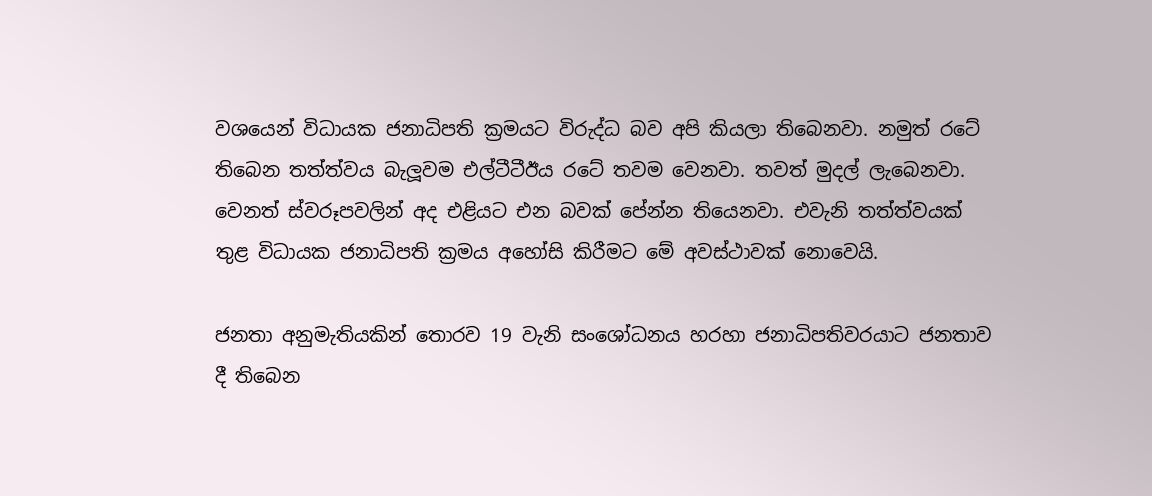වශයෙන් විධායක ජනාධිපති ක්‍රමයට විරුද්ධ බව අපි කියලා තිබෙනවා. නමුත් රටේ තිබෙන තත්ත්වය බැලූවම එල්ටීටීඊය රටේ තවම වෙනවා. තවත් මුදල් ලැබෙනවා. වෙනත් ස්වරූපවලින් අද එළියට එන බවක් පේන්න තියෙනවා. එවැනි තත්ත්වයක් තුළ විධායක ජනාධිපති ක්‍රමය අහෝසි කිරීමට මේ අවස්ථාවක් නොවෙයි.

ජනතා අනුමැතියකින් තොරව 19 වැනි සංශෝධනය හරහා ජනාධිපතිවරයාට ජනතාව දී තිබෙන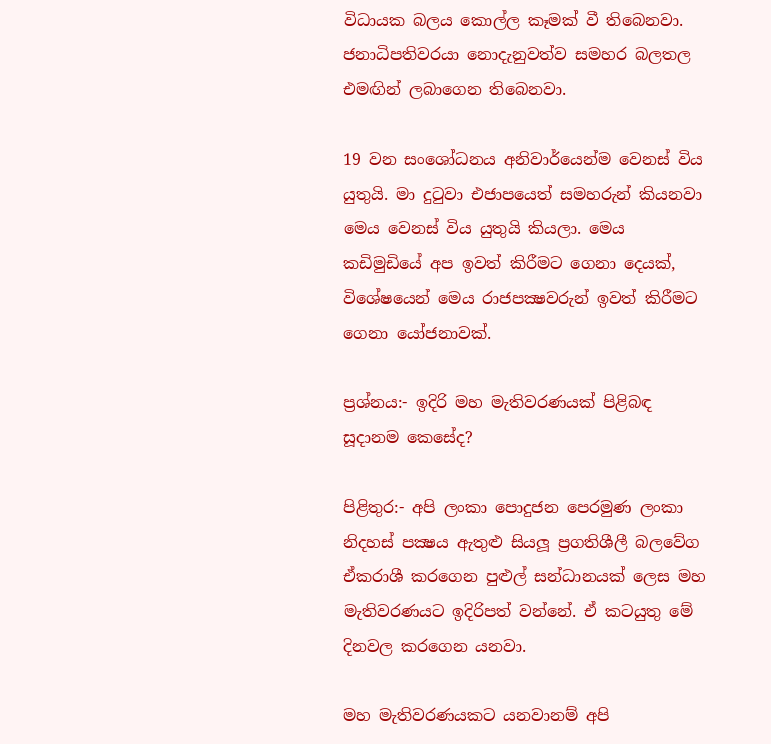විධායක බලය කොල්ල කෑමක් වී තිබෙනවා. ජනාධිපතිවරයා නොදැනුවත්ව සමහර බලතල එමඟින් ලබාගෙන තිබෙනවා.

19 වන සංශෝධනය අනිවාර්යෙන්ම වෙනස් විය යුතුයි. මා දුටුවා එජාපයෙත් සමහරුන් කියනවා මෙය වෙනස් විය යුතුයි කියලා. මෙය කඩිමුඩියේ අප ඉවත් කිරීමට ගෙනා දෙයක්, විශේෂයෙන් මෙය රාජපක්‍ෂවරුන් ඉවත් කිරීමට ගෙනා යෝජනාවක්.

ප්‍රශ්නය:- ඉදිරි මහ මැතිවරණයක් පිළිබඳ සූදානම කෙසේද?

පිළිතුර:- අපි ලංකා පොදුජන පෙරමුණ ලංකා නිදහස් පක්‍ෂය ඇතුළු සියලූ ප්‍රගතිශීලී බලවේග ඒකරාශී කරගෙන පුළුල් සන්ධානයක් ලෙස මහ මැතිවරණයට ඉදිරිපත් වන්නේ. ඒ කටයුතු මේ දිනවල කරගෙන යනවා.

මහ මැතිවරණයකට යනවානම් අපි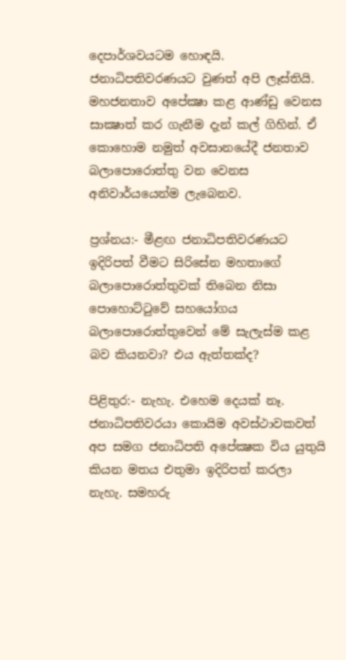දෙපාර්ශවයටම හොඳයි. ජනාධිපතිවරණයට වුණත් අපි ලෑස්තියි. මහජනතාව අපේක්‍ෂා කළ ආණ්ඩු වෙනස සාක්‍ෂාත් කර ගැනීම දැන් කල් ගිහින්. ඒ කොහොම නමුත් අවසානයේදී ජනතාව බලාපොරොත්තු වන වෙනස අනිවාර්යයෙන්ම ලැබෙනව.

ප්‍රශ්නය:- මීළඟ ජනාධිපතිවරණයට ඉදිරිපත් වීමට සිරිසේන මහතාගේ බලාපොරොත්තුවක් තිබෙන නිසා පොහොට්ටුවේ සහයෝගය බලාපොරොත්තුවෙන් මේ සැලැස්ම කළ බව කියනවා? එය ඇත්තක්ද?

පිළිතුර:- නැහැ. එහෙම දෙයක් නෑ. ජනාධිපතිවරයා කොයිම අවස්ථාවකවත් අප සමග ජනාධිපති අපේක්‍ෂක විය යුතුයි කියන මතය එතුමා ඉදිරිපත් කරලා නැහැ. සමහරු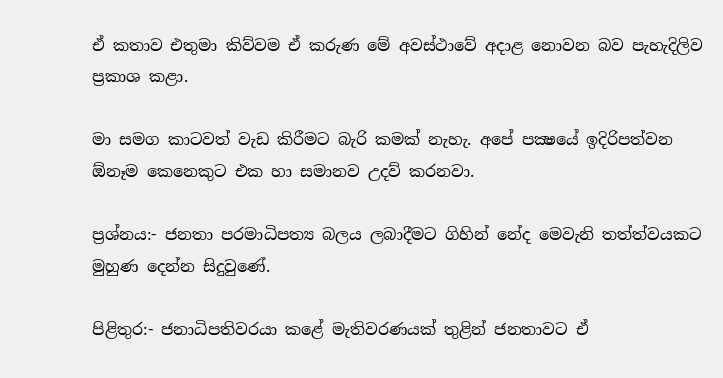ඒ කතාව එතුමා කිව්වම ඒ කරුණ මේ අවස්ථාවේ අදාළ නොවන බව පැහැදිලිව ප්‍රකාශ කළා.

මා සමග කාටවත් වැඩ කිරීමට බැරි කමක් නැහැ. අපේ පක්‍ෂයේ ඉදිරිපත්වන ඕනෑම කෙනෙකුට එක හා සමානව උදව් කරනවා.

ප්‍රශ්නය:- ජනතා පරමාධිපත්‍ය බලය ලබාදීමට ගිහින් නේද මෙවැනි තත්ත්වයකට මුහුණ දෙන්න සිදුවුණේ.

පිළිතුර:- ජනාධිපතිවරයා කළේ මැතිවරණයක් තුළින් ජනතාවට ඒ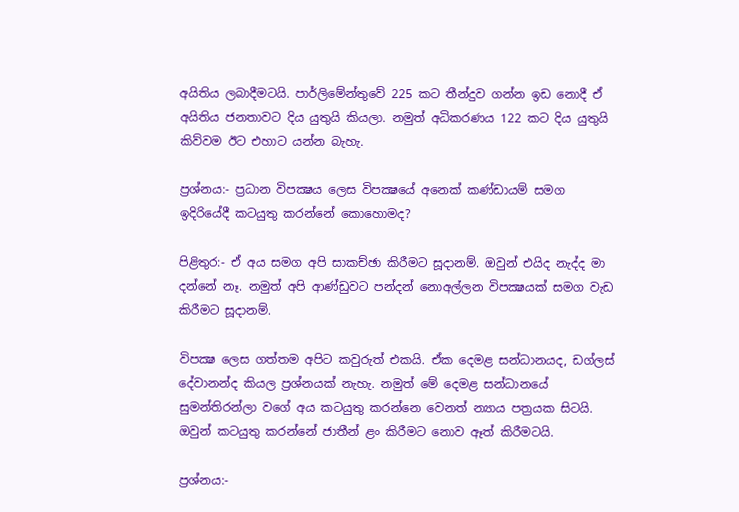අයිතිය ලබාදීමටයි. පාර්ලිමේන්තුවේ 225 කට තීන්දුව ගන්න ඉඩ නොදී ඒ අයිතිය ජනතාවට දිය යුතුයි කියලා. නමුත් අධිකරණය 122 කට දිය යුතුයි කිව්වම ඊට එහාට යන්න බැහැ.

ප්‍රශ්නය:- ප්‍රධාන විපක්‍ෂය ලෙස විපක්‍ෂයේ අනෙක් කණ්ඩායම් සමග ඉදිරියේදී කටයුතු කරන්නේ කොහොමද?

පිළිතුර:- ඒ අය සමග අපි සාකච්ඡා කිරීමට සූදානම්. ඔවුන් එයිද නැද්ද මා දන්නේ නෑ. නමුත් අපි ආණ්ඩුවට පන්දන් නොඅල්ලන විපක්‍ෂයක් සමග වැඩ කිරීමට සූදානම්.

විපක්‍ෂ ලෙස ගත්තම අපිට කවුරුත් එකයි. ඒක දෙමළ සන්ධානයද, ඩග්ලස් දේවානන්ද කියල ප්‍රශ්නයක් නැහැ. නමුත් මේ දෙමළ සන්ධානයේ සුමන්තිරන්ලා වගේ අය කටයුතු කරන්නෙ වෙනත් න්‍යාය පත්‍රයක සිටයි. ඔවුන් කටයුතු කරන්නේ ජාතීන් ළං කිරීමට නොව ඈත් කිරීමටයි.

ප්‍රශ්නය:-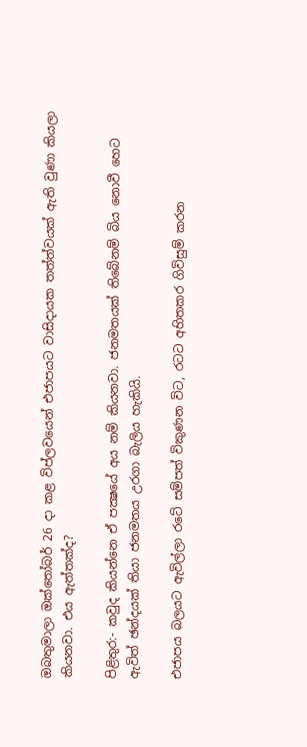ඔබතුමාලා ඔක්තෝබර් 26 දා කළ විප්ලවයෙන් එජාපයට වාසිදායක තත්ත්වයක් ඇති වුණා කියලා කියනවා. එය ඇත්තක්ද?

පිළිතුර:- කවුද කියන්නෙ ඒ පක්‍ෂයේ අය නම් කියනවා. ජනමතයක් තිබේනම් බිය නොවී හෙට ඇවිත් ඡන්දයක් තියා ජනමතය උරගා බැලිය හැකියි.

එජාපය බලයට ඇවිල්ලා රටේ සම්පත් විකුණන විට, රටට අහිතකර ගිවිසුම් කරන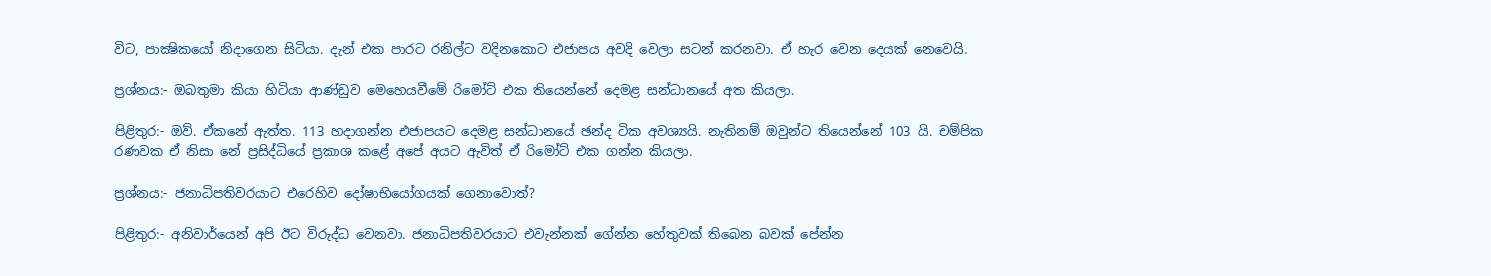විට, පාක්‍ෂිකයෝ නිදාගෙන සිටියා. දැන් එක පාරට රනිල්ට වදිනකොට එජාපය අවදි වෙලා සටන් කරනවා. ඒ හැර වෙන දෙයක් නෙවෙයි.

ප්‍රශ්නය:- ඔබතුමා කියා හිටියා ආණ්ඩුව මෙහෙයවීමේ රිමෝට් එක තියෙන්නේ දෙමළ සන්ධානයේ අත කියලා.

පිළිතුර:- ඔව්. ඒකනේ ඇත්ත. 113 හදාගන්න එජාපයට දෙමළ සන්ධානයේ ඡන්ද ටික අවශ්‍යයි. නැතිනම් ඔවුන්ට තියෙන්නේ 103 යි. චම්පික රණවක ඒ නිසා නේ ප්‍රසිද්ධියේ ප්‍රකාශ කළේ අපේ අයට ඇවිත් ඒ රිමෝට් එක ගන්න කියලා.

ප්‍රශ්නය:- ජනාධිපතිවරයාට එරෙහිව දෝෂාභියෝගයක් ගෙනාවොත්?

පිළිතුර:- අනිවාර්යෙන් අපි ඊට විරුද්ධ වෙනවා. ජනාධිපතිවරයාට එවැන්නක් ගේන්න හේතුවක් තිබෙන බවක් පේන්න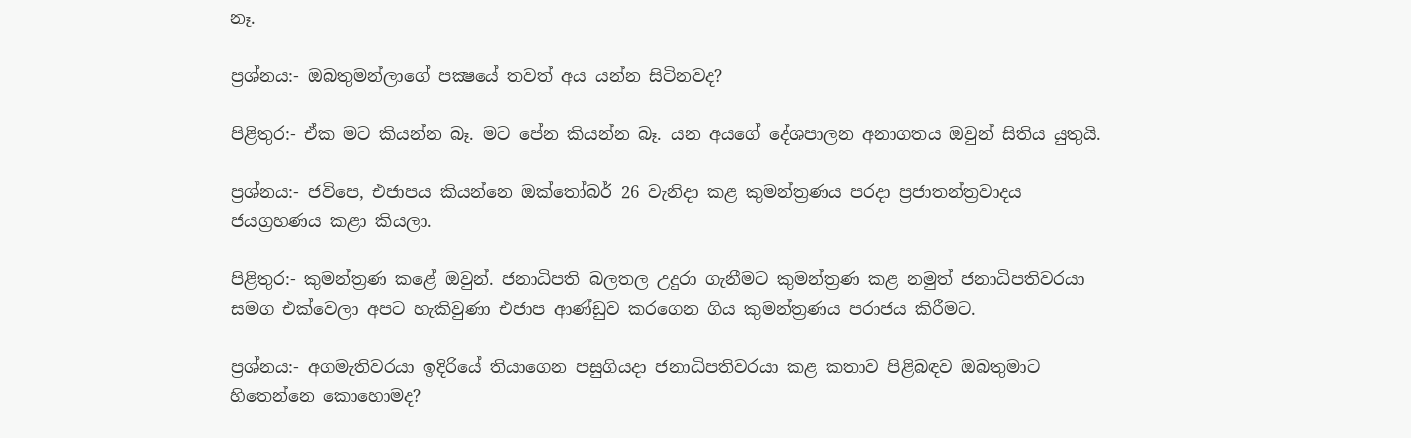නෑ.

ප්‍රශ්නය:- ඔබතුමන්ලාගේ පක්‍ෂයේ තවත් අය යන්න සිටිනවද?

පිළිතුර:- ඒක මට කියන්න බෑ. මට පේන කියන්න බෑ. යන අයගේ දේශපාලන අනාගතය ඔවුන් සිතිය යුතුයි.

ප්‍රශ්නය:- ජවිපෙ, එජාපය කියන්නෙ ඔක්තෝබර් 26 වැනිදා කළ කුමන්ත්‍රණය පරදා ප්‍රජාතන්ත්‍රවාදය ජයග්‍රහණය කළා කියලා.

පිළිතුර:- කුමන්ත්‍රණ කළේ ඔවුන්. ජනාධිපති බලතල උදුරා ගැනීමට කුමන්ත්‍රණ කළ නමුත් ජනාධිපතිවරයා සමග එක්වෙලා අපට හැකිවුණා එජාප ආණ්ඩුව කරගෙන ගිය කුමන්ත්‍රණය පරාජය කිරීමට.

ප්‍රශ්නය:- අගමැතිවරයා ඉදිරියේ තියාගෙන පසුගියදා ජනාධිපතිවරයා කළ කතාව පිළිබඳව ඔබතුමාට හිතෙන්නෙ කොහොමද?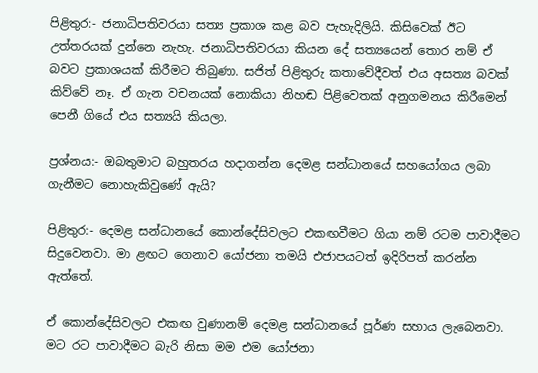පිළිතුර:- ජනාධිපතිවරයා සත්‍ය ප්‍රකාශ කළ බව පැහැදිලියි. කිසිවෙක් ඊට උත්තරයක් දුන්නෙ නැහැ. ජනාධිපතිවරයා කියන දේ සත්‍යයෙන් තොර නම් ඒ බවට ප්‍රකාශයක් කිරීමට තිබුණා. සජිත් පිළිතුරු කතාවේදීවත් එය අසත්‍ය බවක් කිව්වේ නෑ. ඒ ගැන වචනයක් නොකියා නිහඬ පිළිවෙතක් අනුගමනය කිරීමෙන් පෙනී ගියේ එය සත්‍යයි කියලා.

ප්‍රශ්නය:- ඔබතුමාට බහුතරය හදාගන්න දෙමළ සන්ධානයේ සහයෝගය ලබා ගැනීමට නොහැකිවුණේ ඇයි?

පිළිතුර:- දෙමළ සන්ධානයේ කොන්දේසිවලට එකඟවීමට ගියා නම් රටම පාවාදීමට සිදුවෙනවා. මා ළඟට ගෙනාව යෝජනා තමයි එජාපයටත් ඉදිරිපත් කරන්න ඇත්තේ.

ඒ කොන්දේසිවලට එකඟ වුණානම් දෙමළ සන්ධානයේ පූර්ණ සහාය ලැබෙනවා. මට රට පාවාදීමට බැරි නිසා මම එම යෝජනා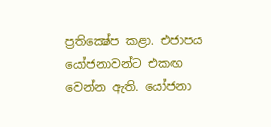ප්‍රතික්‍ෂේප කළා. එජාපය යෝජනාවන්ට එකඟ වෙන්න ඇති. යෝජනා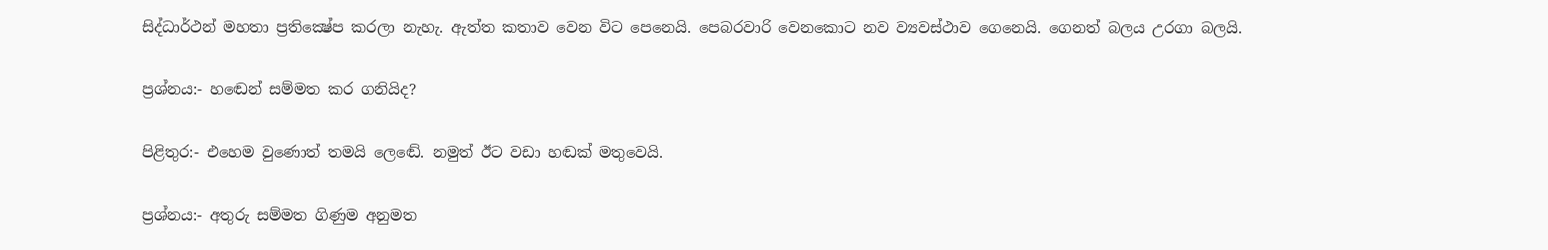සිද්ධාර්ථන් මහතා ප්‍රතික්‍ෂේප කරලා නැහැ. ඇත්ත කතාව වෙන විට පෙනෙයි. පෙබරවාරි වෙනකොට නව ව්‍යවස්ථාව ගෙනෙයි. ගෙනත් බලය උරගා බලයි.

ප්‍රශ්නය:- හඬෙන් සම්මත කර ගනියිද?

පිළිතුර:- එහෙම වුණොත් තමයි ලෙඬේ. නමුත් ඊට වඩා හඬක් මතුවෙයි.

ප්‍රශ්නය:- අතුරු සම්මත ගිණුම අනුමත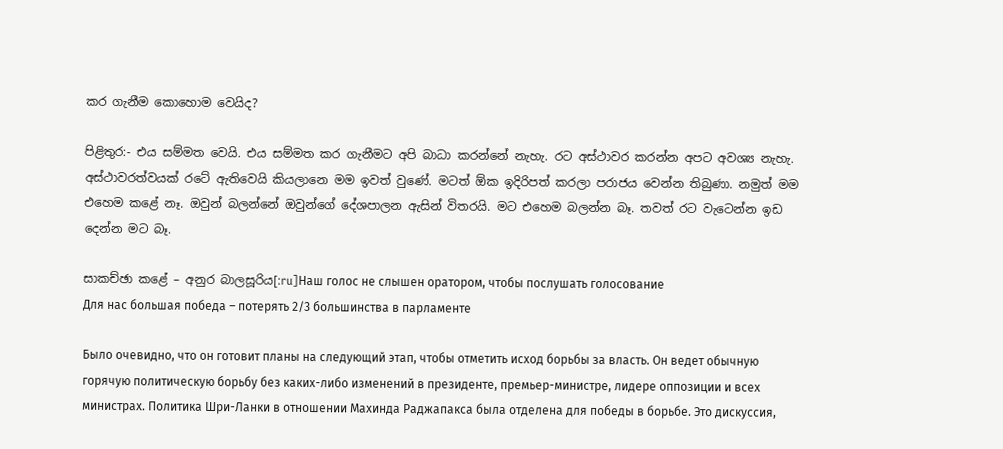කර ගැනීම කොහොම වෙයිද?

පිළිතුර:- එය සම්මත වෙයි. එය සම්මත කර ගැනීමට අපි බාධා කරන්නේ නැහැ. රට අස්ථාවර කරන්න අපට අවශ්‍ය නැහැ. අස්ථාවරත්වයක් රටේ ඇතිවෙයි කියලානෙ මම ඉවත් වුණේ. මටත් ඕක ඉදිරිපත් කරලා පරාජය වෙන්න තිබුණා. නමුත් මම එහෙම කළේ නෑ. ඔවුන් බලන්නේ ඔවුන්ගේ දේශපාලන ඇසින් විතරයි. මට එහෙම බලන්න බෑ. තවත් රට වැටෙන්න ඉඩ දෙන්න මට බෑ.

සාකච්ඡා කළේ – අනුර බාලසූරිය[:ru]Наш голос не слышен оратором, чтобы послушать голосование
Для нас большая победа – потерять 2/3 большинства в парламенте

Было очевидно, что он готовит планы на следующий этап, чтобы отметить исход борьбы за власть. Он ведет обычную горячую политическую борьбу без каких-либо изменений в президенте, премьер-министре, лидере оппозиции и всех министрах. Политика Шри-Ланки в отношении Махинда Раджапакса была отделена для победы в борьбе. Это дискуссия,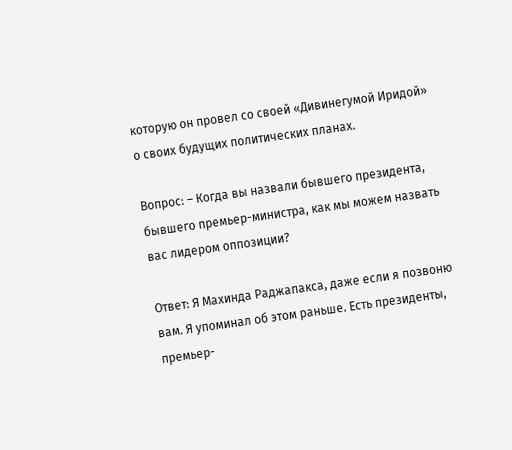которую он провел со своей «Дивинегумой Иридой» о своих будущих политических планах.

Вопрос: – Когда вы назвали бывшего президента, бывшего премьер-министра, как мы можем назвать вас лидером оппозиции?

Ответ: Я Махинда Раджапакса, даже если я позвоню вам. Я упоминал об этом раньше. Есть президенты, премьер-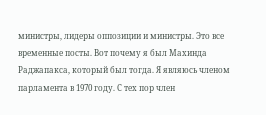министры, лидеры оппозиции и министры. Это все временные посты. Вот почему я был Махинда Раджапакса, который был тогда. Я являюсь членом парламента в 1970 году. С тех пор член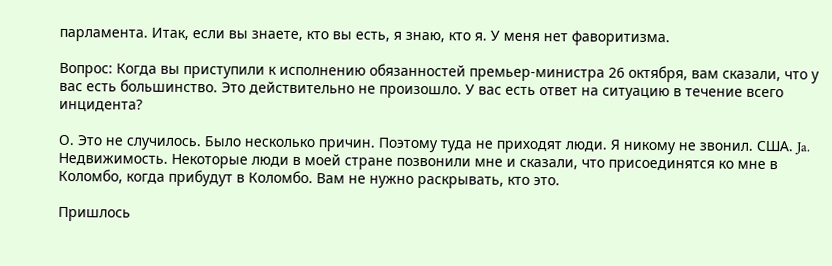парламента. Итак, если вы знаете, кто вы есть, я знаю, кто я. У меня нет фаворитизма.

Вопрос: Когда вы приступили к исполнению обязанностей премьер-министра 26 октября, вам сказали, что у вас есть большинство. Это действительно не произошло. У вас есть ответ на ситуацию в течение всего инцидента?

О. Это не случилось. Было несколько причин. Поэтому туда не приходят люди. Я никому не звонил. США. Ja. Недвижимость. Некоторые люди в моей стране позвонили мне и сказали, что присоединятся ко мне в Коломбо, когда прибудут в Коломбо. Вам не нужно раскрывать, кто это.

Пришлось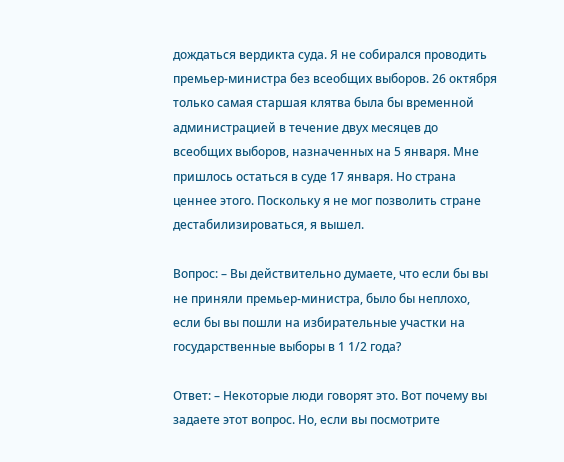дождаться вердикта суда. Я не собирался проводить премьер-министра без всеобщих выборов. 26 октября только самая старшая клятва была бы временной администрацией в течение двух месяцев до всеобщих выборов, назначенных на 5 января. Мне пришлось остаться в суде 17 января. Но страна ценнее этого. Поскольку я не мог позволить стране дестабилизироваться, я вышел.

Вопрос: – Вы действительно думаете, что если бы вы не приняли премьер-министра, было бы неплохо, если бы вы пошли на избирательные участки на государственные выборы в 1 1/2 года?

Ответ: – Некоторые люди говорят это. Вот почему вы задаете этот вопрос. Но, если вы посмотрите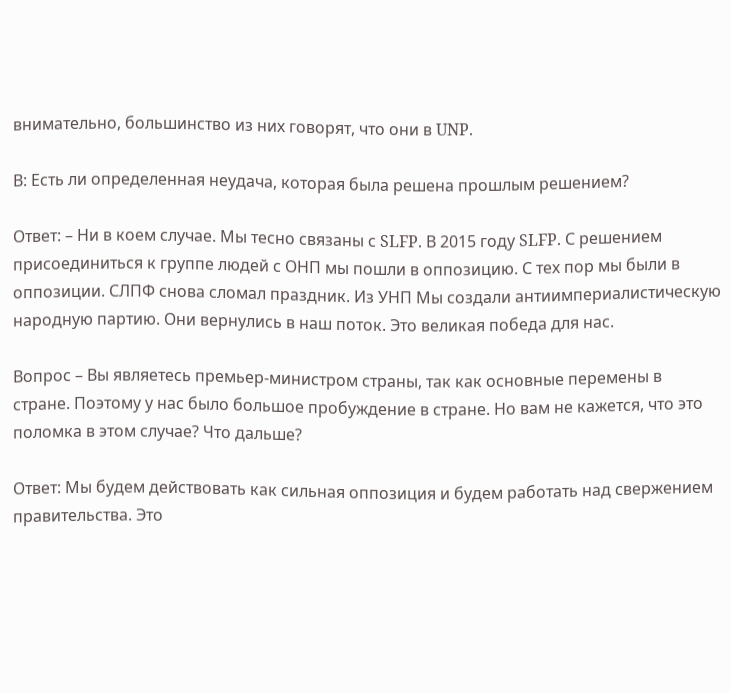внимательно, большинство из них говорят, что они в UNP.

В: Есть ли определенная неудача, которая была решена прошлым решением?

Ответ: – Ни в коем случае. Мы тесно связаны с SLFP. В 2015 году SLFP. С решением присоединиться к группе людей с ОНП мы пошли в оппозицию. С тех пор мы были в оппозиции. СЛПФ снова сломал праздник. Из УНП Мы создали антиимпериалистическую народную партию. Они вернулись в наш поток. Это великая победа для нас.

Вопрос – Вы являетесь премьер-министром страны, так как основные перемены в стране. Поэтому у нас было большое пробуждение в стране. Но вам не кажется, что это поломка в этом случае? Что дальше?

Ответ: Мы будем действовать как сильная оппозиция и будем работать над свержением правительства. Это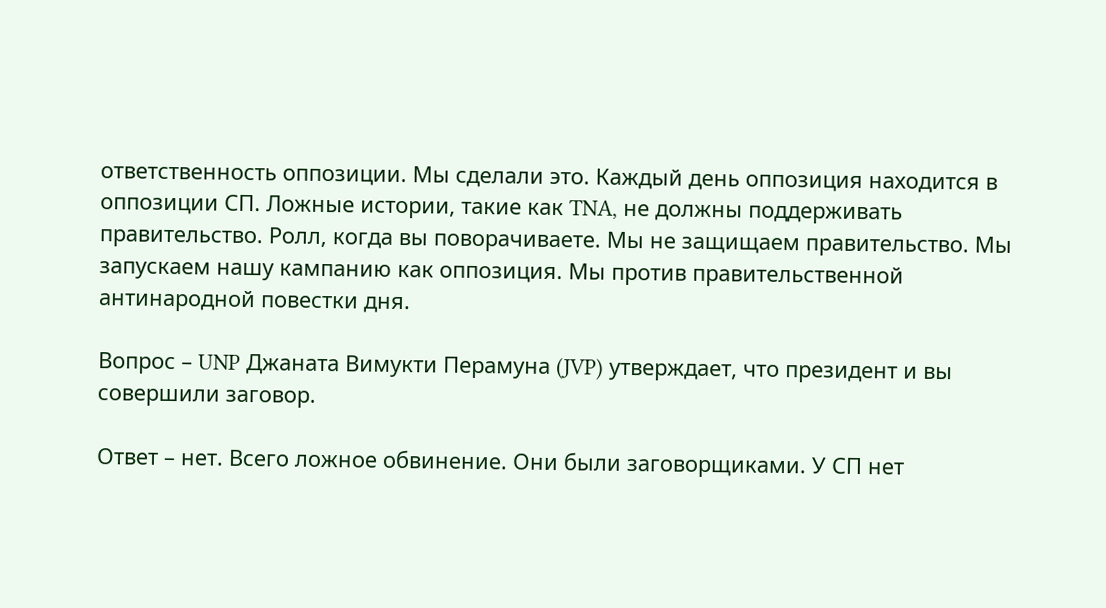ответственность оппозиции. Мы сделали это. Каждый день оппозиция находится в оппозиции СП. Ложные истории, такие как TNA, не должны поддерживать правительство. Ролл, когда вы поворачиваете. Мы не защищаем правительство. Мы запускаем нашу кампанию как оппозиция. Мы против правительственной антинародной повестки дня.

Вопрос – UNP Джаната Вимукти Перамуна (JVP) утверждает, что президент и вы совершили заговор.

Ответ – нет. Всего ложное обвинение. Они были заговорщиками. У СП нет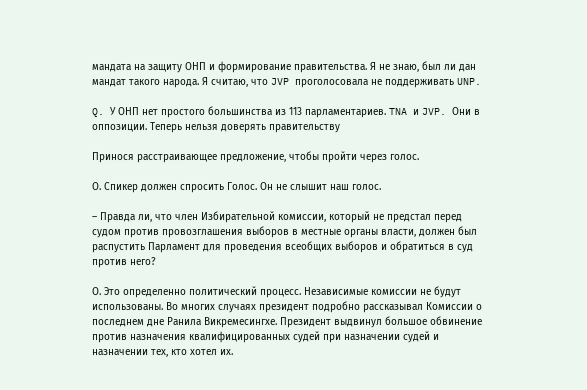мандата на защиту ОНП и формирование правительства. Я не знаю, был ли дан мандат такого народа. Я считаю, что JVP проголосовала не поддерживать UNP.

Q. У ОНП нет простого большинства из 113 парламентариев. TNA и JVP. Они в оппозиции. Теперь нельзя доверять правительству

Принося расстраивающее предложение, чтобы пройти через голос.

О. Спикер должен спросить Голос. Он не слышит наш голос.

– Правда ли, что член Избирательной комиссии, который не предстал перед судом против провозглашения выборов в местные органы власти, должен был распустить Парламент для проведения всеобщих выборов и обратиться в суд против него?

О. Это определенно политический процесс. Независимые комиссии не будут использованы. Во многих случаях президент подробно рассказывал Комиссии о последнем дне Ранила Викремесингхе. Президент выдвинул большое обвинение против назначения квалифицированных судей при назначении судей и назначении тех, кто хотел их.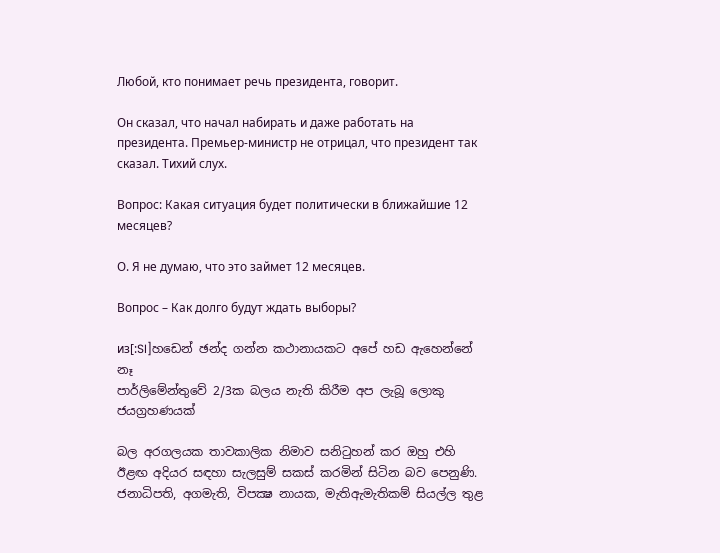Любой, кто понимает речь президента, говорит.

Он сказал, что начал набирать и даже работать на президента. Премьер-министр не отрицал, что президент так сказал. Тихий слух.

Вопрос: Какая ситуация будет политически в ближайшие 12 месяцев?

О. Я не думаю, что это займет 12 месяцев.

Вопрос – Как долго будут ждать выборы?

из[:SI]හඩෙන් ඡන්ද ගන්න කථානායකට අපේ හඩ ඇහෙන්නේ නෑ
පාර්ලිමේන්තුවේ 2/3ක බලය නැති කිරීම අප ලැබූ ලොකු ජයග්‍රහණයක්

බල අරගලයක තාවකාලික නිමාව සනිටුහන් කර ඔහු එහි ඊළඟ අදියර සඳහා සැලසුම් සකස් කරමින් සිටින බව පෙනුණි. ජනාධිපති, අගමැති, විපක්‍ෂ නායක, මැතිඇමැතිකම් සියල්ල තුළ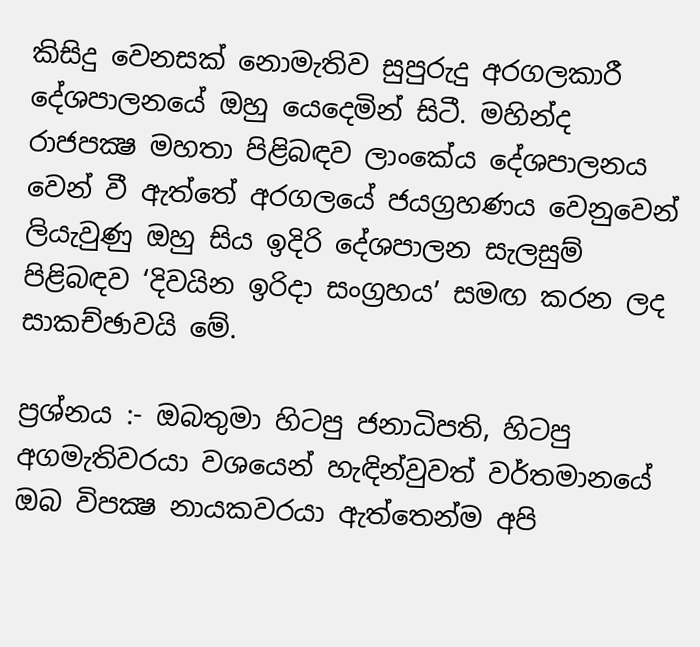කිසිදු වෙනසක් නොමැතිව සුපුරුදු අරගලකාරී දේශපාලනයේ ඔහු යෙදෙමින් සිටී. මහින්ද රාජපක්‍ෂ මහතා පිළිබඳව ලාංකේය දේශපාලනය වෙන් වී ඇත්තේ අරගලයේ ජයග්‍රහණය වෙනුවෙන් ලියැවුණු ඔහු සිය ඉදිරි දේශපාලන සැලසුම් පිළිබඳව ‘දිවයින ඉරිදා සංග්‍රහය’ සමඟ කරන ලද සාකච්ඡාවයි මේ.

ප්‍රශ්නය :- ඔබතුමා හිටපු ජනාධිපති, හිටපු අගමැතිවරයා වශයෙන් හැඳින්වුවත් වර්තමානයේ ඔබ විපක්‍ෂ නායකවරයා ඇත්තෙන්ම අපි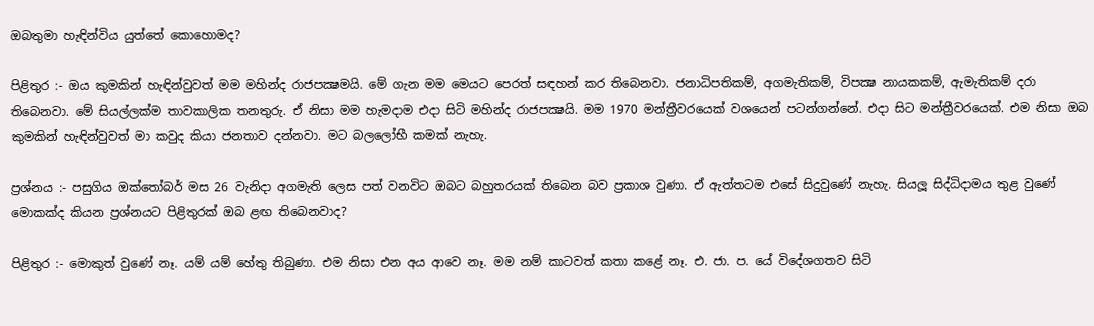ඔබතුමා හැඳින්විය යුත්තේ කොහොමද?

පිළිතුර :- ඔය කුමකින් හැඳින්වුවත් මම මහින්ද රාජපක්‍ෂමයි. මේ ගැන මම මෙයට පෙරත් සඳහන් කර තිබෙනවා. ජනාධිපතිකම්, අගමැතිකම්, විපක්‍ෂ නායකකම්, ඇමැතිකම් දරා තිබෙනවා. මේ සියල්ලක්ම තාවකාලික තනතුරු. ඒ නිසා මම හැමදාම එදා සිටි මහින්ද රාජපක්‍ෂයි. මම 1970 මන්ත්‍රීවරයෙක් වශයෙන් පටන්ගන්නේ. එදා සිට මන්ත්‍රීවරයෙක්. එම නිසා ඔබ කුමකින් හැඳින්වුවත් මා කවුද කියා ජනතාව දන්නවා. මට බලලෝභී කමක් නැහැ.

ප්‍රශ්නය :- පසුගිය ඔක්තෝබර් මස 26 වැනිදා අගමැති ලෙස පත් වනවිට ඔබට බහුතරයක් තිබෙන බව ප්‍රකාශ වුණා. ඒ ඇත්තටම එසේ සිදුවුණේ නැහැ. සියලූ සිද්ධිදාමය තුළ වුණේ මොකක්ද කියන ප්‍රශ්නයට පිළිතුරක් ඔබ ළඟ තිබෙනවාද?

පිළිතුර :- මොකුත් වුණේ නෑ. යම් යම් හේතු තිබුණා. එම නිසා එන අය ආවෙ නෑ. මම නම් කාටවත් කතා කළේ නෑ. එ. ජා. ප. යේ විදේශගතව සිටි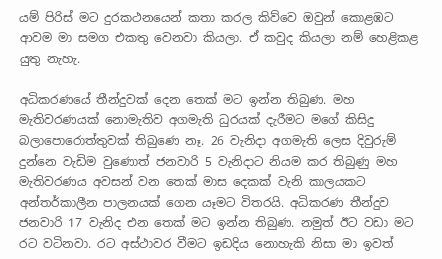යම් පිරිස් මට දුරකථනයෙන් කතා කරල කිව්වෙ ඔවුන් කොළඹට ආවම මා සමග එකතු වෙනවා කියලා. ඒ කවුද කියලා නම් හෙළිකළ යුතු නැහැ.

අධිකරණයේ තීන්දුවක් දෙන තෙක් මට ඉන්න තිබුණ. මහ මැතිවරණයක් නොමැතිව අගමැති ධුරයක් දැරීමට මගේ කිසිදු බලාපොරොත්තුවක් තිබුණෙ නෑ. 26 වැනිදා අගමැති ලෙස දිවුරුම් දුන්නෙ වැඩිම වුණොත් ජනවාරි 5 වැනිදාට නියම කර තිබුණු මහ මැතිවරණය අවසන් වන තෙක් මාස දෙකක් වැනි කාලයකට අන්තර්කාලීන පාලනයක් ගෙන යෑමට විතරයි. අධිකරණ තීන්දුව ජනවාරි 17 වැනිද එන තෙක් මට ඉන්න තිබුණ. නමුත් ඊට වඩා මට රට වටිනවා. රට අස්ථාවර වීමට ඉඩදිය නොහැකි නිසා මා ඉවත්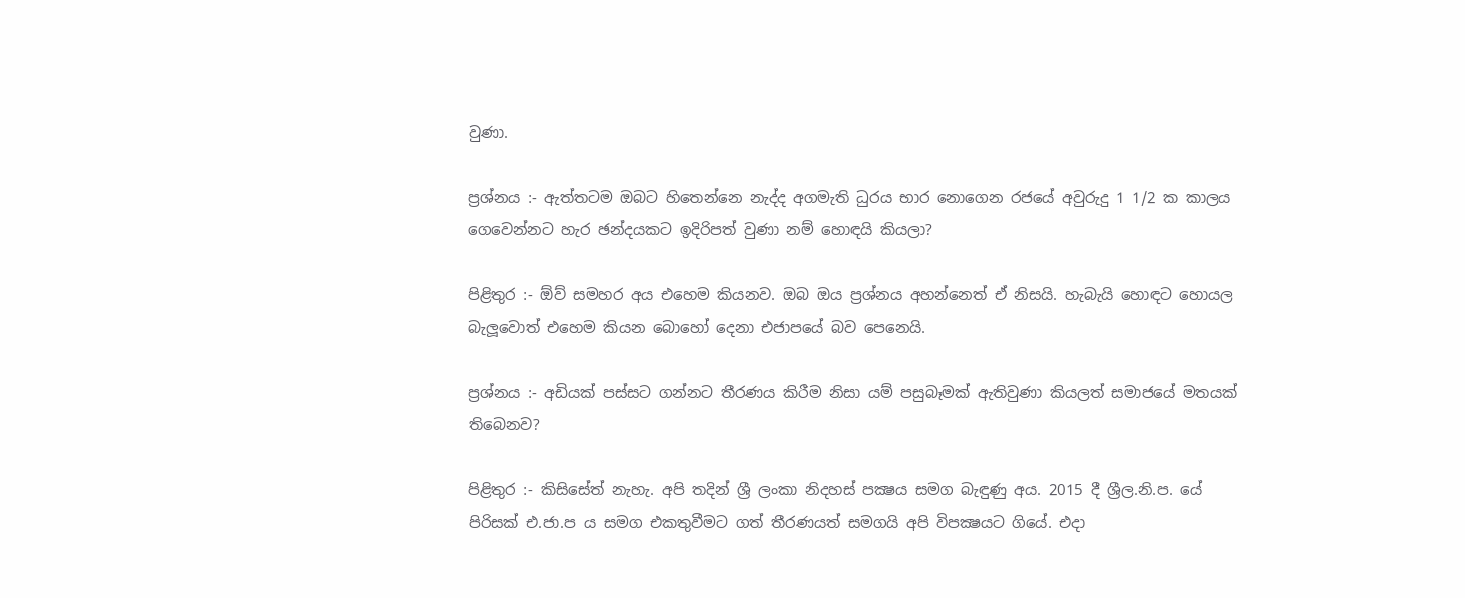වුණා.

ප්‍රශ්නය :- ඇත්තටම ඔබට හිතෙන්නෙ නැද්ද අගමැති ධුරය භාර නොගෙන රජයේ අවුරුදු 1 1/2 ක කාලය ගෙවෙන්නට හැර ඡන්දයකට ඉදිරිපත් වුණා නම් හොඳයි කියලා?

පිළිතුර :- ඕව් සමහර අය එහෙම කියනව. ඔබ ඔය ප්‍රශ්නය අහන්නෙත් ඒ නිසයි. හැබැයි හොඳට හොයල බැලූවොත් එහෙම කියන බොහෝ දෙනා එජාපයේ බව පෙනෙයි.

ප්‍රශ්නය :- අඩියක් පස්සට ගන්නට තීරණය කිරීම නිසා යම් පසුබෑමක් ඇතිවුණා කියලත් සමාජයේ මතයක් තිබෙනව?

පිළිතුර :- කිසිසේත් නැහැ. අපි තදින් ශ්‍රී ලංකා නිදහස් පක්‍ෂය සමග බැඳුණු අය. 2015 දී ශ්‍රීල.නි.ප. යේ පිරිසක් එ.ජා.ප ය සමග එකතුවීමට ගත් තීරණයත් සමගයි අපි විපක්‍ෂයට ගියේ. එදා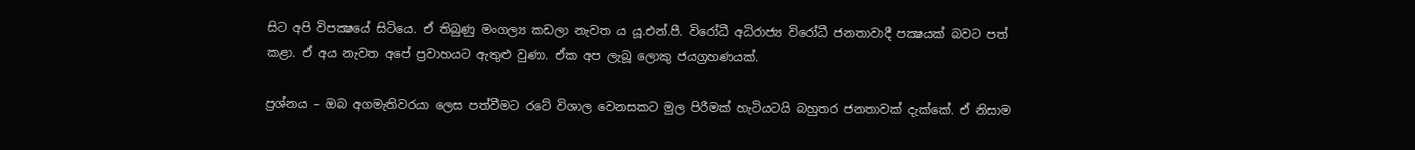සිට අපි විපක්‍ෂයේ සිටියෙ. ඒ තිබුණු මංගල්‍ය කඩලා නැවත ය යූ.එන්.පී. විරෝධී අධිරාජ්‍ය විරෝධී ජනතාවාදී පක්‍ෂයක් බවට පත් කළා. ඒ අය නැවත අපේ ප්‍රවාහයට ඇතුළු වුණා. ඒක අප ලැබූ ලොකු ජයග්‍රහණයක්.

ප්‍රශ්නය – ඔබ අගමැතිවරයා ලෙස පත්වීමට රටේ විශාල වෙනසකට මුල පිරීමක් හැටියටයි බහුතර ජනතාවක් දැක්කේ. ඒ නිසාම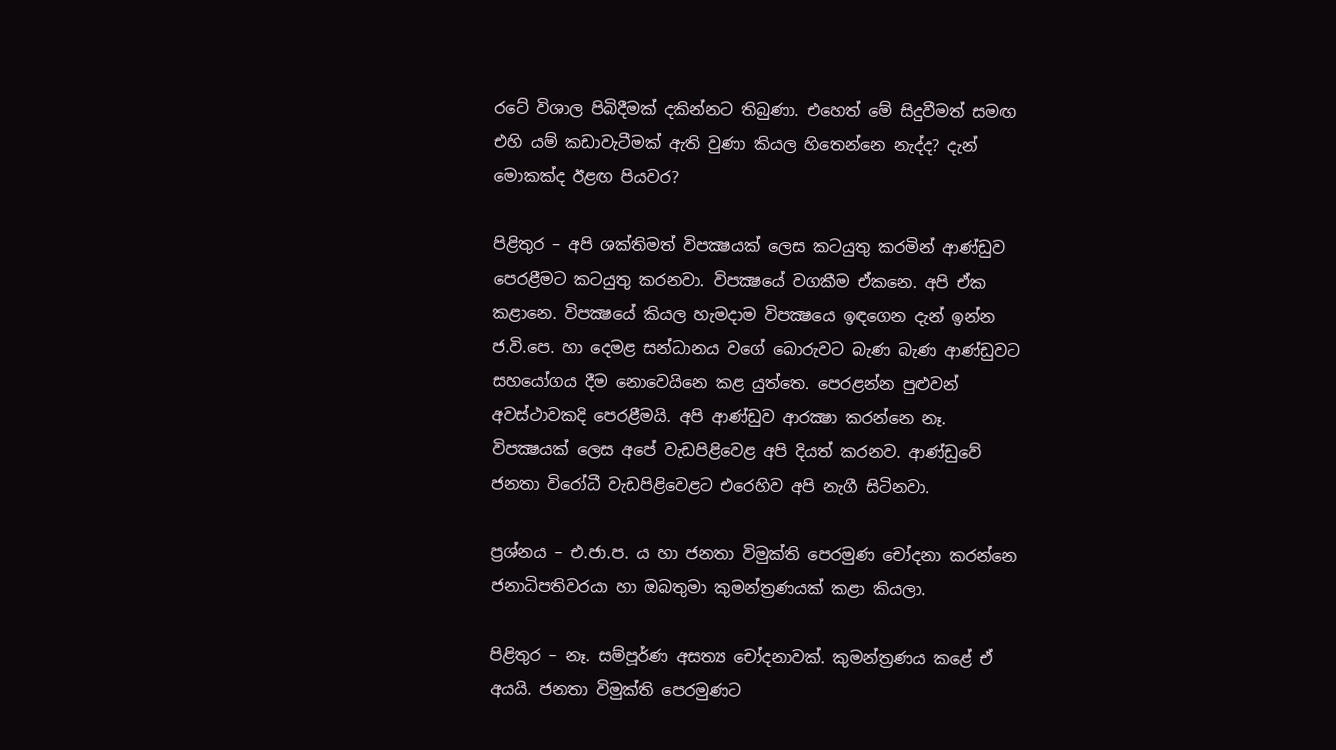රටේ විශාල පිබිදීමක් දකින්නට තිබුණා. එහෙත් මේ සිදුවීමත් සමඟ එහි යම් කඩාවැටීමක් ඇති වුණා කියල හිතෙන්නෙ නැද්ද? දැන් මොකක්ද ඊළඟ පියවර?

පිළිතුර – අපි ශක්තිමත් විපක්‍ෂයක් ලෙස කටයුතු කරමින් ආණ්ඩුව පෙරළීමට කටයුතු කරනවා. විපක්‍ෂයේ වගකීම ඒකනෙ. අපි ඒක කළානෙ. විපක්‍ෂයේ කියල හැමදාම විපක්‍ෂයෙ ඉඳගෙන දැන් ඉන්න ජ.වි.පෙ. හා දෙමළ සන්ධානය වගේ බොරුවට බැණ බැණ ආණ්ඩුවට සහයෝගය දීම නොවෙයිනෙ කළ යුත්තෙ. පෙරළන්න පුළුවන් අවස්ථාවකදි පෙරළීමයි. අපි ආණ්ඩුව ආරක්‍ෂා කරන්නෙ නෑ. විපක්‍ෂයක් ලෙස අපේ වැඩපිළිවෙළ අපි දියත් කරනව. ආණ්ඩුවේ ජනතා විරෝධී වැඩපිළිවෙළට එරෙහිව අපි නැගී සිටිනවා.

ප්‍රශ්නය – එ.ජා.ප. ය හා ජනතා විමුක්ති පෙරමුණ චෝදනා කරන්නෙ ජනාධිපතිවරයා හා ඔබතුමා කුමන්ත්‍රණයක් කළා කියලා.

පිළිතුර – නෑ. සම්පූර්ණ අසත්‍ය චෝදනාවක්. කුමන්ත්‍රණය කළේ ඒ අයයි. ජනතා විමුක්ති පෙරමුණට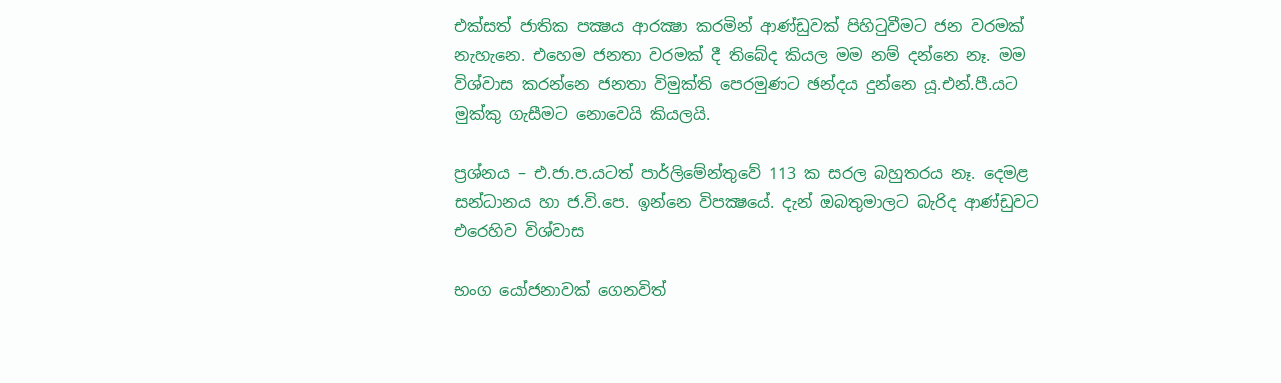එක්සත් ජාතික පක්‍ෂය ආරක්‍ෂා කරමින් ආණ්ඩුවක් පිහිටුවීමට ජන වරමක් නැහැනෙ. එහෙම ජනතා වරමක් දී තිබේද කියල මම නම් දන්නෙ නෑ. මම විශ්වාස කරන්නෙ ජනතා විමුක්ති පෙරමුණට ඡන්දය දුන්නෙ යූ.එන්.පී.යට මුක්කු ගැසීමට නොවෙයි කියලයි.

ප්‍රශ්නය – එ.ජා.ප.යටත් පාර්ලිමේන්තුවේ 113 ක සරල බහුතරය නෑ. දෙමළ සන්ධානය හා ජ.වි.පෙ. ඉන්නෙ විපක්‍ෂයේ. දැන් ඔබතුමාලට බැරිද ආණ්ඩුවට එරෙහිව විශ්වාස

භංග යෝජනාවක් ගෙනවිත්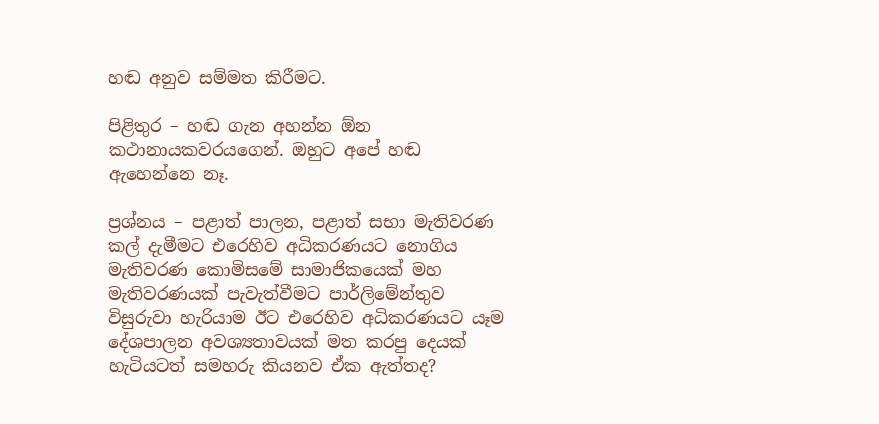හඬ අනුව සම්මත කිරීමට.

පිළිතුර – හඬ ගැන අහන්න ඕන කථානායකවරයගෙන්. ඔහුට අපේ හඬ ඇහෙන්නෙ නෑ.

ප්‍රශ්නය – පළාත් පාලන, පළාත් සභා මැතිවරණ කල් දැමීමට එරෙහිව අධිකරණයට නොගිය මැතිවරණ කොමිසමේ සාමාජිකයෙක් මහ මැතිවරණයක් පැවැත්වීමට පාර්ලිමේන්තුව විසුරුවා හැරියාම ඊට එරෙහිව අධිකරණයට යෑම දේශපාලන අවශ්‍යතාවයක් මත කරපු දෙයක් හැටියටත් සමහරු කියනව ඒක ඇත්තද?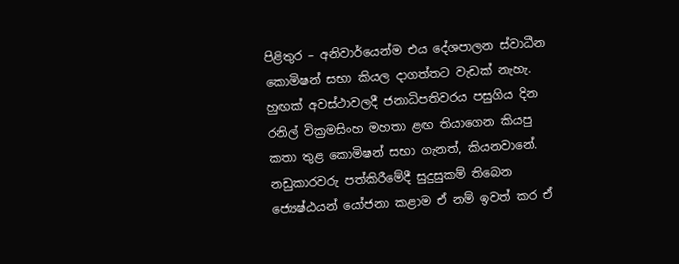පිළිතුර – අනිවාර්යෙන්ම එය දේශපාලන ස්වාධීන කොමිෂන් සභා කියල දාගත්තට වැඩක් නැහැ. හුඟක් අවස්ථාවලදී ජනාධිපතිවරය පසුගිය දින රනිල් වික්‍රමසිංහ මහතා ළඟ තියාගෙන කියපු කතා තුළ කොමිෂන් සභා ගැනත්, කියනවානේ. නඩුකාරවරු පත්කිරීමේදී සුදුසුකම් තිබෙන ජ්‍යෙෂ්ඨයන් යෝජනා කළාම ඒ නම් ඉවත් කර ඒ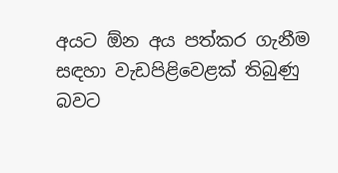අයට ඕන අය පත්කර ගැනීම සඳහා වැඩපිළිවෙළක් තිබුණු බවට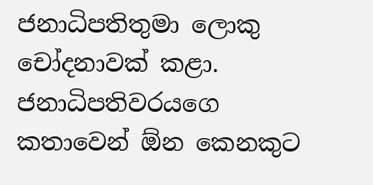ජනාධිපතිතුමා ලොකු චෝදනාවක් කළා. ජනාධිපතිවරයගෙ කතාවෙන් ඕන කෙනකුට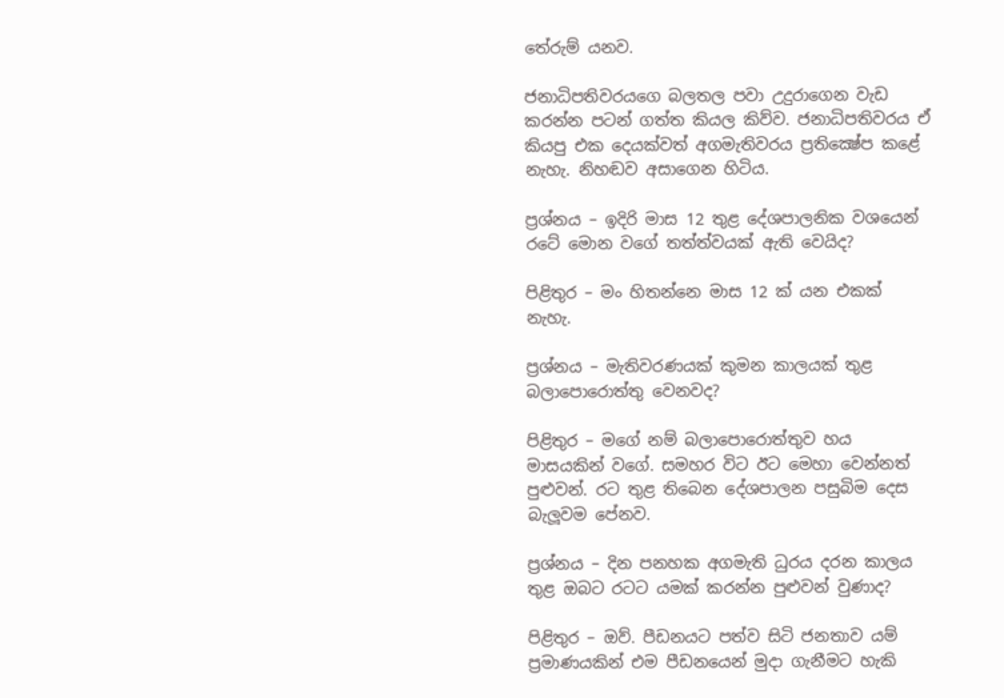තේරුම් යනව.

ජනාධිපතිවරයගෙ බලතල පවා උදුරාගෙන වැඩ කරන්න පටන් ගත්ත කියල කිව්ව. ජනාධිපතිවරය ඒ කියපු එක දෙයක්වත් අගමැතිවරය ප්‍රතික්‍ෂේප කළේ නැහැ. නිහඬව අසාගෙන හිටිය.

ප්‍රශ්නය – ඉදිරි මාස 12 තුළ දේශපාලනික වශයෙන් රටේ මොන වගේ තත්ත්වයක් ඇති වෙයිද?

පිළිතුර – මං හිතන්නෙ මාස 12 ක් යන එකක් නැහැ.

ප්‍රශ්නය – මැතිවරණයක් කුමන කාලයක් තුළ බලාපොරොත්තු වෙනවද?

පිළිතුර – මගේ නම් බලාපොරොත්තුව හය මාසයකින් වගේ. සමහර විට ඊට මෙහා වෙන්නත් පුළුවන්. රට තුළ තිබෙන දේශපාලන පසුබිම දෙස බැලූවම පේනව.

ප්‍රශ්නය – දින පනහක අගමැති ධුරය දරන කාලය තුළ ඔබට රටට යමක් කරන්න පුළුවන් වුණාද?

පිළිතුර – ඔව්. පීඩනයට පත්ව සිටි ජනතාව යම් ප්‍රමාණයකින් එම පීඩනයෙන් මුදා ගැනීමට හැකි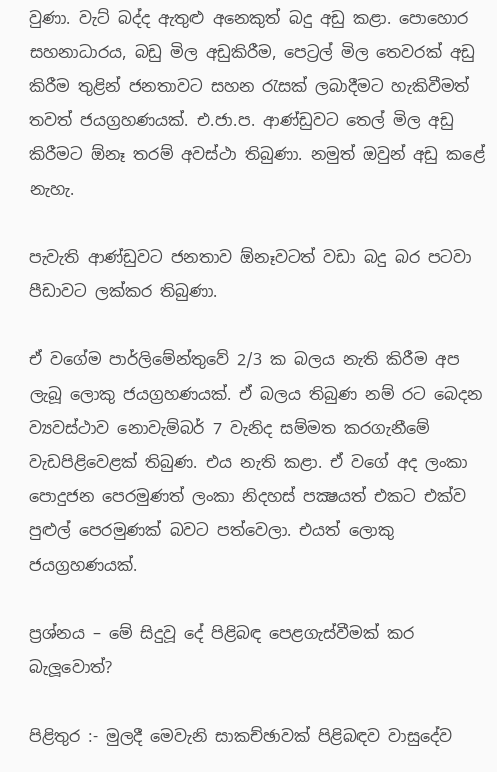වුණා. වැට් බද්ද ඇතුළු අනෙකුත් බදු අඩු කළා. පොහොර සහනාධාරය, බඩු මිල අඩුකිරීම, පෙට්‍රල් මිල තෙවරක් අඩු කිරීම තුළින් ජනතාවට සහන රැසක් ලබාදීමට හැකිවීමත් තවත් ජයග්‍රහණයක්. එ.ජා.ප. ආණ්ඩුවට තෙල් මිල අඩු කිරීමට ඕනෑ තරම් අවස්ථා තිබුණා. නමුත් ඔවුන් අඩු කළේ නැහැ.

පැවැති ආණ්ඩුවට ජනතාව ඕනෑවටත් වඩා බදු බර පටවා පීඩාවට ලක්කර තිබුණා.

ඒ වගේම පාර්ලිමේන්තුවේ 2/3 ක බලය නැති කිරීම අප ලැබූ ලොකු ජයග්‍රහණයක්. ඒ බලය තිබුණ නම් රට බෙදන ව්‍යවස්ථාව නොවැම්බර් 7 වැනිද සම්මත කරගැනීමේ වැඩපිළිවෙළක් තිබුණ. එය නැති කළා. ඒ වගේ අද ලංකා පොදුජන පෙරමුණත් ලංකා නිදහස් පක්‍ෂයත් එකට එක්ව පුළුල් පෙරමුණක් බවට පත්වෙලා. එයත් ලොකු ජයග්‍රහණයක්.

ප්‍රශ්නය – මේ සිදුවූ දේ පිළිබඳ පෙළගැස්වීමක් කර බැලූවොත්?

පිළිතුර :- මුලදී මෙවැනි සාකච්ඡාවක් පිළිබඳව වාසුදේව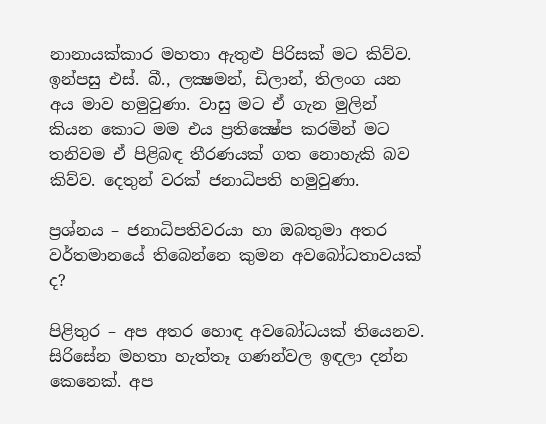නානායක්කාර මහතා ඇතුළු පිරිසක් මට කිව්ව. ඉන්පසු එස්. බී., ලක්‍ෂමන්, ඩිලාන්, තිලංග යන අය මාව හමුවුණා. වාසු මට ඒ ගැන මුලින් කියන කොට මම එය ප්‍රතික්‍ෂේප කරමින් මට තනිවම ඒ පිළිබඳ තීරණයක් ගත නොහැකි බව කිව්ව. දෙතුන් වරක් ජනාධිපති හමුවුණා.

ප්‍රශ්නය – ජනාධිපතිවරයා හා ඔබතුමා අතර වර්තමානයේ තිබෙන්නෙ කුමන අවබෝධතාවයක් ද?

පිළිතුර – අප අතර හොඳ අවබෝධයක් තියෙනව. සිරිසේන මහතා හැත්තෑ ගණන්වල ඉඳලා දන්න කෙනෙක්. අප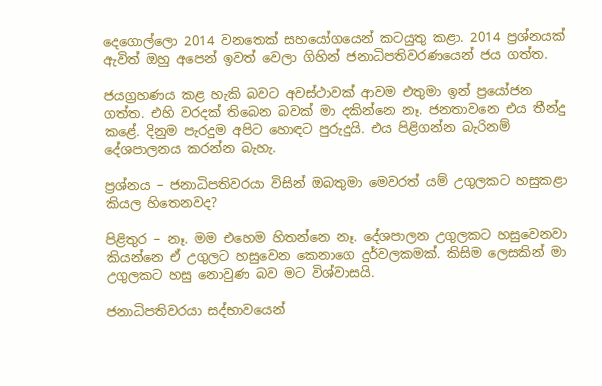දෙගොල්ලො 2014 වනතෙක් සහයෝගයෙන් කටයුතු කළා. 2014 ප්‍රශ්නයක් ඇවිත් ඔහු අපෙන් ඉවත් වෙලා ගිහින් ජනාධිපතිවරණයෙන් ජය ගත්ත.

ජයග්‍රහණය කළ හැකි බවට අවස්ථාවක් ආවම එතුමා ඉන් ප්‍රයෝජන ගත්ත. එහි වරදක් තිබෙන බවක් මා දකින්නෙ නෑ. ජනතාවනෙ එය තීන්දු කළේ. දිනුම පැරදුම අපිට හොඳට පුරුදුයි. එය පිළිගන්න බැරිනම් දේශපාලනය කරන්න බැහැ.

ප්‍රශ්නය – ජනාධිපතිවරයා විසින් ඔබතුමා මෙවරත් යම් උගුලකට හසුකළා කියල හිතෙනවද?

පිළිතුර – නෑ. මම එහෙම හිතන්නෙ නෑ. දේශපාලන උගුලකට හසුවෙනවා කියන්නෙ ඒ උගුලට හසුවෙන කෙනාගෙ දුර්වලකමක්. කිසිම ලෙසකින් මා උගුලකට හසු නොවුණ බව මට විශ්වාසයි.

ජනාධිපතිවරයා සද්භාවයෙන්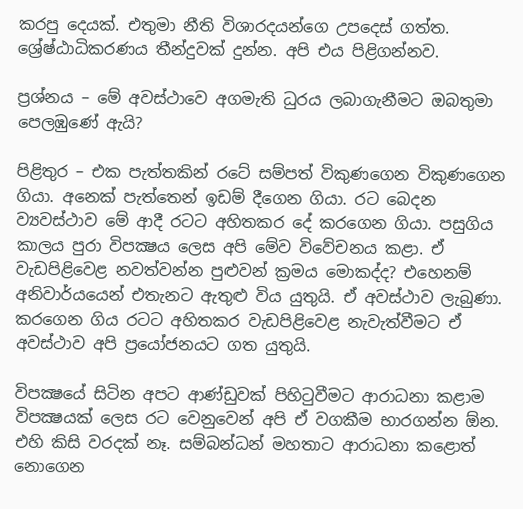කරපු දෙයක්. එතුමා නීති විශාරදයන්ගෙ උපදෙස් ගත්ත. ශ්‍රේෂ්ඨාධිකරණය තීන්දුවක් දුන්න. අපි එය පිළිගන්නව.

ප්‍රශ්නය – මේ අවස්ථාවෙ අගමැති ධුරය ලබාගැනීමට ඔබතුමා පෙලඹුණේ ඇයි?

පිළිතුර – එක පැත්තකින් රටේ සම්පත් විකුණගෙන විකුණගෙන ගියා. අනෙක් පැත්තෙන් ඉඩම් දීගෙන ගියා. රට බෙදන ව්‍යවස්ථාව මේ ආදී රටට අහිතකර දේ කරගෙන ගියා. පසුගිය කාලය පුරා විපක්‍ෂය ලෙස අපි මේව විවේචනය කළා. ඒ වැඩපිළිවෙළ නවත්වන්න පුළුවන් ක්‍රමය මොකද්ද? එහෙනම් අනිවාර්යයෙන් එතැනට ඇතුළු විය යුතුයි. ඒ අවස්ථාව ලැබුණා. කරගෙන ගිය රටට අහිතකර වැඩපිළිවෙළ නැවැත්වීමට ඒ අවස්ථාව අපි ප්‍රයෝජනයට ගත යුතුයි.

විපක්‍ෂයේ සිටින අපට ආණ්ඩුවක් පිහිටුවීමට ආරාධනා කළාම විපක්‍ෂයක් ලෙස රට වෙනුවෙන් අපි ඒ වගකීම භාරගන්න ඕන. එහි කිසි වරදක් නෑ. සම්බන්ධන් මහතාට ආරාධනා කළොත් නොගෙන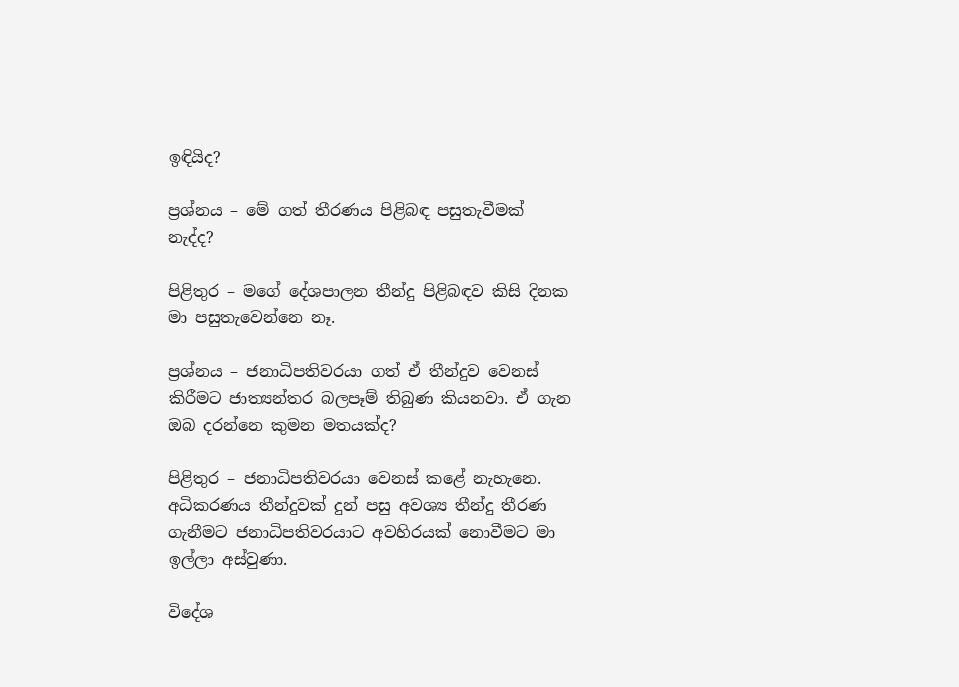ඉඳියිද?

ප්‍රශ්නය – මේ ගත් තීරණය පිළිබඳ පසුතැවීමක් නැද්ද?

පිළිතුර – මගේ දේශපාලන තීන්දු පිළිබඳව කිසි දිනක මා පසුතැවෙන්නෙ නෑ.

ප්‍රශ්නය – ජනාධිපතිවරයා ගත් ඒ තීන්දුව වෙනස් කිරීමට ජාත්‍යන්තර බලපෑම් තිබුණ කියනවා. ඒ ගැන ඔබ දරන්නෙ කුමන මතයක්ද?

පිළිතුර – ජනාධිපතිවරයා වෙනස් කළේ නැහැනෙ. අධිකරණය තීන්දුවක් දුන් පසු අවශ්‍ය තීන්දු තීරණ ගැනීමට ජනාධිපතිවරයාට අවහිරයක් නොවීමට මා ඉල්ලා අස්වුණා.

විදේශ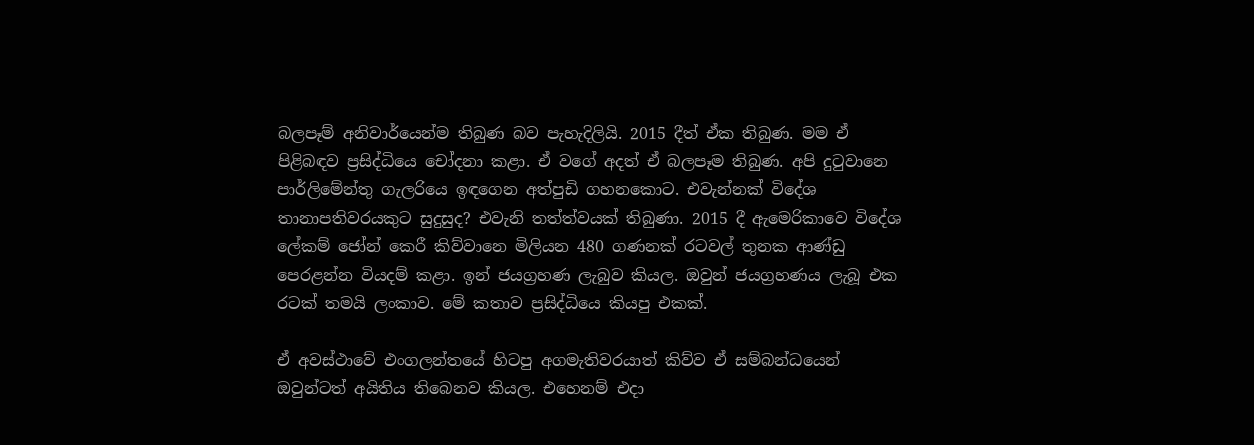බලපෑම් අනිවාර්යෙන්ම තිබුණ බව පැහැදිලියි. 2015 දීත් ඒක තිබුණ. මම ඒ පිළිබඳව ප්‍රසිද්ධියෙ චෝදනා කළා. ඒ වගේ අදත් ඒ බලපෑම තිබුණ. අපි දුටුවානෙ පාර්ලිමේන්තු ගැලරියෙ ඉඳගෙන අත්පුඩි ගහනකොට. එවැන්නක් විදේශ තානාපතිවරයකුට සුදුසුද? එවැනි තත්ත්වයක් තිබුණා. 2015 දී ඇමෙරිකාවෙ විදේශ ලේකම් ජෝන් කෙරී කිව්වානෙ මිලියන 480 ගණනක් රටවල් තුනක ආණ්ඩු පෙරළන්න වියදම් කළා. ඉන් ජයග්‍රහණ ලැබුව කියල. ඔවුන් ජයග්‍රහණය ලැබූ එක රටක් තමයි ලංකාව. මේ කතාව ප්‍රසිද්ධියෙ කියපු එකක්.

ඒ අවස්ථාවේ එංගලන්තයේ හිටපු අගමැතිවරයාත් කිව්ව ඒ සම්බන්ධයෙන් ඔවුන්ටත් අයිතිය තිබෙනව කියල. එහෙනම් එදා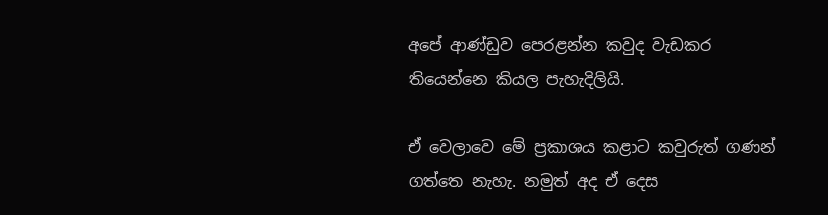අපේ ආණ්ඩුව පෙරළන්න කවුද වැඩකර තියෙන්නෙ කියල පැහැදිලියි.

ඒ වෙලාවෙ මේ ප්‍රකාශය කළාට කවුරුත් ගණන් ගත්තෙ නැහැ. නමුත් අද ඒ දෙස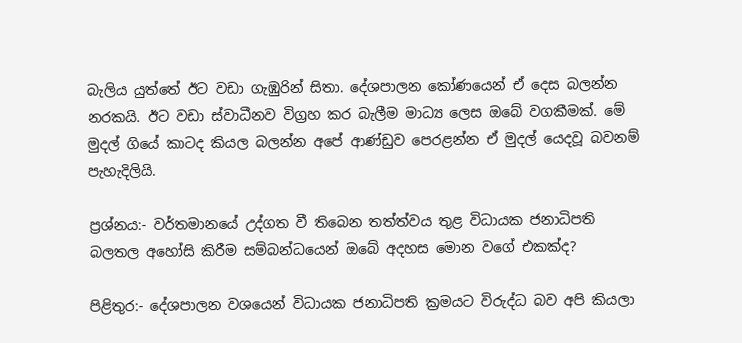බැලිය යුත්තේ ඊට වඩා ගැඹුරින් සිතා. දේශපාලන කෝණයෙන් ඒ දෙස බලන්න නරකයි. ඊට වඩා ස්වාධීනව විග්‍රහ කර බැලීම මාධ්‍ය ලෙස ඔබේ වගකීමක්. මේ මුදල් ගියේ කාටද කියල බලන්න අපේ ආණ්ඩුව පෙරළන්න ඒ මුදල් යෙදවූ බවනම් පැහැදිලියි.

ප්‍රශ්නය:- වර්තමානයේ උද්ගත වී තිබෙන තත්ත්වය තුළ විධායක ජනාධිපති බලතල අහෝසි කිරීම සම්බන්ධයෙන් ඔබේ අදහස මොන වගේ එකක්ද?

පිළිතුර:- දේශපාලන වශයෙන් විධායක ජනාධිපති ක්‍රමයට විරුද්ධ බව අපි කියලා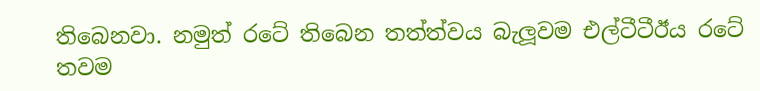තිබෙනවා. නමුත් රටේ තිබෙන තත්ත්වය බැලූවම එල්ටීටීඊය රටේ තවම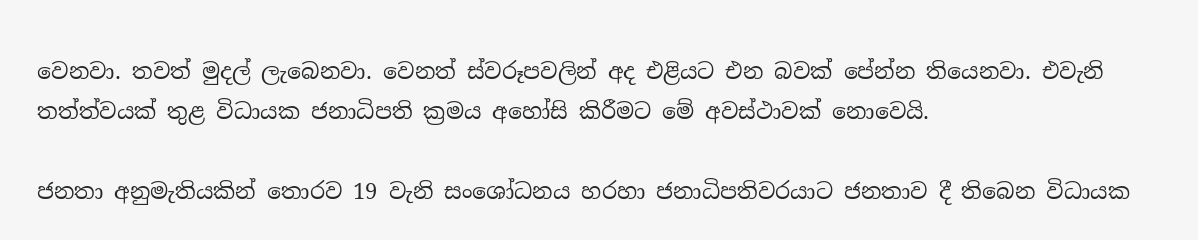වෙනවා. තවත් මුදල් ලැබෙනවා. වෙනත් ස්වරූපවලින් අද එළියට එන බවක් පේන්න තියෙනවා. එවැනි තත්ත්වයක් තුළ විධායක ජනාධිපති ක්‍රමය අහෝසි කිරීමට මේ අවස්ථාවක් නොවෙයි.

ජනතා අනුමැතියකින් තොරව 19 වැනි සංශෝධනය හරහා ජනාධිපතිවරයාට ජනතාව දී තිබෙන විධායක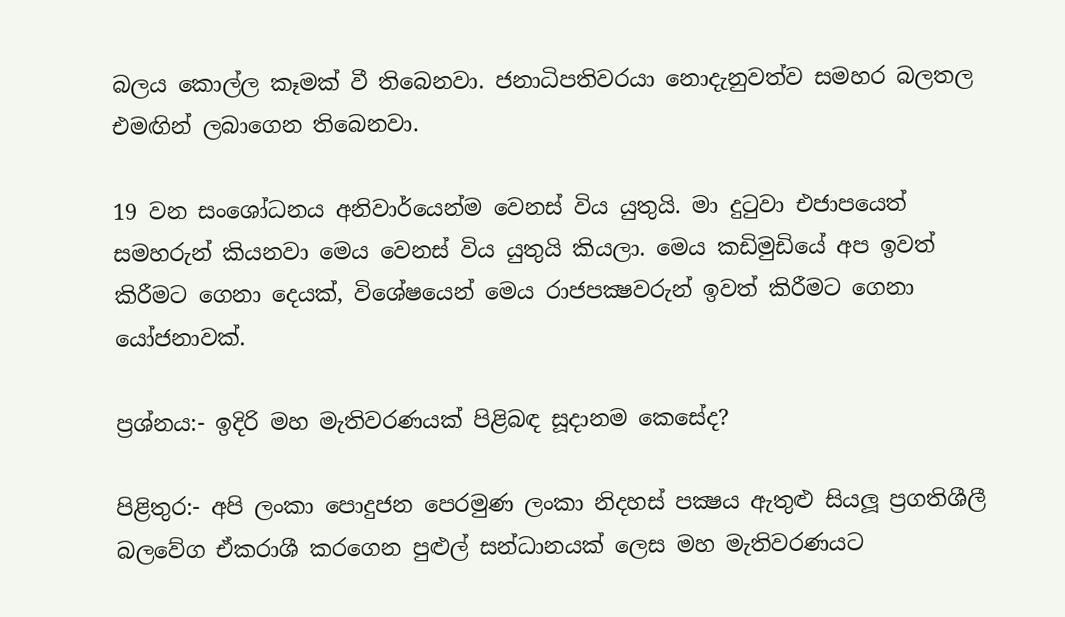බලය කොල්ල කෑමක් වී තිබෙනවා. ජනාධිපතිවරයා නොදැනුවත්ව සමහර බලතල එමඟින් ලබාගෙන තිබෙනවා.

19 වන සංශෝධනය අනිවාර්යෙන්ම වෙනස් විය යුතුයි. මා දුටුවා එජාපයෙත් සමහරුන් කියනවා මෙය වෙනස් විය යුතුයි කියලා. මෙය කඩිමුඩියේ අප ඉවත් කිරීමට ගෙනා දෙයක්, විශේෂයෙන් මෙය රාජපක්‍ෂවරුන් ඉවත් කිරීමට ගෙනා යෝජනාවක්.

ප්‍රශ්නය:- ඉදිරි මහ මැතිවරණයක් පිළිබඳ සූදානම කෙසේද?

පිළිතුර:- අපි ලංකා පොදුජන පෙරමුණ ලංකා නිදහස් පක්‍ෂය ඇතුළු සියලූ ප්‍රගතිශීලී බලවේග ඒකරාශී කරගෙන පුළුල් සන්ධානයක් ලෙස මහ මැතිවරණයට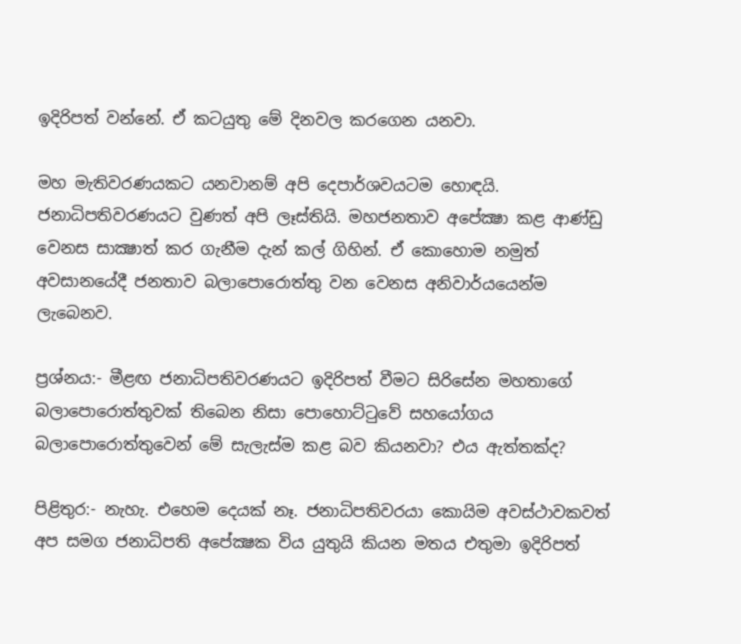ඉදිරිපත් වන්නේ. ඒ කටයුතු මේ දිනවල කරගෙන යනවා.

මහ මැතිවරණයකට යනවානම් අපි දෙපාර්ශවයටම හොඳයි. ජනාධිපතිවරණයට වුණත් අපි ලෑස්තියි. මහජනතාව අපේක්‍ෂා කළ ආණ්ඩු වෙනස සාක්‍ෂාත් කර ගැනීම දැන් කල් ගිහින්. ඒ කොහොම නමුත් අවසානයේදී ජනතාව බලාපොරොත්තු වන වෙනස අනිවාර්යයෙන්ම ලැබෙනව.

ප්‍රශ්නය:- මීළඟ ජනාධිපතිවරණයට ඉදිරිපත් වීමට සිරිසේන මහතාගේ බලාපොරොත්තුවක් තිබෙන නිසා පොහොට්ටුවේ සහයෝගය බලාපොරොත්තුවෙන් මේ සැලැස්ම කළ බව කියනවා? එය ඇත්තක්ද?

පිළිතුර:- නැහැ. එහෙම දෙයක් නෑ. ජනාධිපතිවරයා කොයිම අවස්ථාවකවත් අප සමග ජනාධිපති අපේක්‍ෂක විය යුතුයි කියන මතය එතුමා ඉදිරිපත්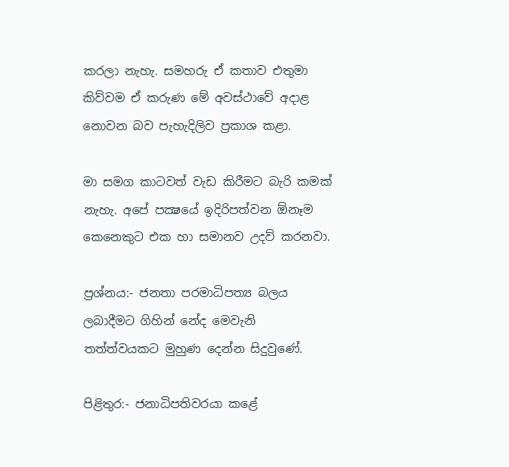කරලා නැහැ. සමහරු ඒ කතාව එතුමා කිව්වම ඒ කරුණ මේ අවස්ථාවේ අදාළ නොවන බව පැහැදිලිව ප්‍රකාශ කළා.

මා සමග කාටවත් වැඩ කිරීමට බැරි කමක් නැහැ. අපේ පක්‍ෂයේ ඉදිරිපත්වන ඕනෑම කෙනෙකුට එක හා සමානව උදව් කරනවා.

ප්‍රශ්නය:- ජනතා පරමාධිපත්‍ය බලය ලබාදීමට ගිහින් නේද මෙවැනි තත්ත්වයකට මුහුණ දෙන්න සිදුවුණේ.

පිළිතුර:- ජනාධිපතිවරයා කළේ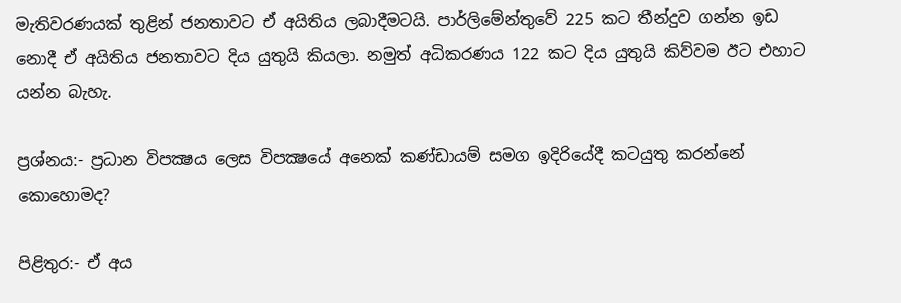මැතිවරණයක් තුළින් ජනතාවට ඒ අයිතිය ලබාදීමටයි. පාර්ලිමේන්තුවේ 225 කට තීන්දුව ගන්න ඉඩ නොදී ඒ අයිතිය ජනතාවට දිය යුතුයි කියලා. නමුත් අධිකරණය 122 කට දිය යුතුයි කිව්වම ඊට එහාට යන්න බැහැ.

ප්‍රශ්නය:- ප්‍රධාන විපක්‍ෂය ලෙස විපක්‍ෂයේ අනෙක් කණ්ඩායම් සමග ඉදිරියේදී කටයුතු කරන්නේ කොහොමද?

පිළිතුර:- ඒ අය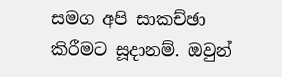සමග අපි සාකච්ඡා කිරීමට සූදානම්. ඔවුන්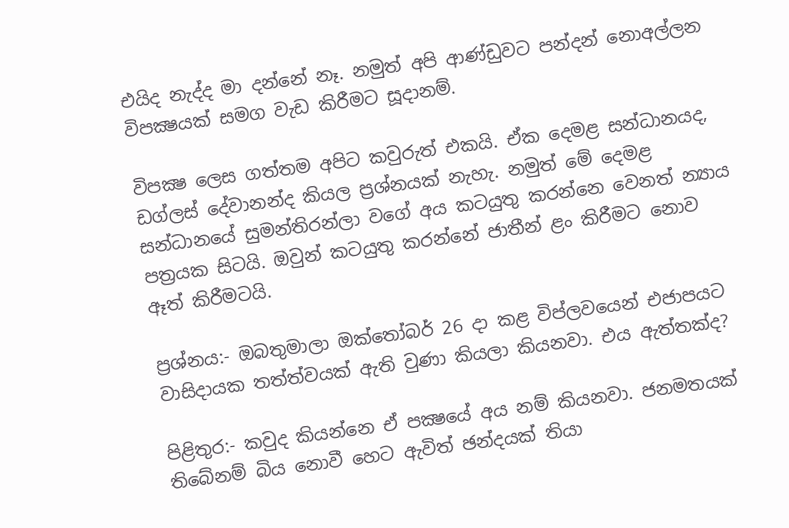එයිද නැද්ද මා දන්නේ නෑ. නමුත් අපි ආණ්ඩුවට පන්දන් නොඅල්ලන විපක්‍ෂයක් සමග වැඩ කිරීමට සූදානම්.

විපක්‍ෂ ලෙස ගත්තම අපිට කවුරුත් එකයි. ඒක දෙමළ සන්ධානයද, ඩග්ලස් දේවානන්ද කියල ප්‍රශ්නයක් නැහැ. නමුත් මේ දෙමළ සන්ධානයේ සුමන්තිරන්ලා වගේ අය කටයුතු කරන්නෙ වෙනත් න්‍යාය පත්‍රයක සිටයි. ඔවුන් කටයුතු කරන්නේ ජාතීන් ළං කිරීමට නොව ඈත් කිරීමටයි.

ප්‍රශ්නය:- ඔබතුමාලා ඔක්තෝබර් 26 දා කළ විප්ලවයෙන් එජාපයට වාසිදායක තත්ත්වයක් ඇති වුණා කියලා කියනවා. එය ඇත්තක්ද?

පිළිතුර:- කවුද කියන්නෙ ඒ පක්‍ෂයේ අය නම් කියනවා. ජනමතයක් තිබේනම් බිය නොවී හෙට ඇවිත් ඡන්දයක් තියා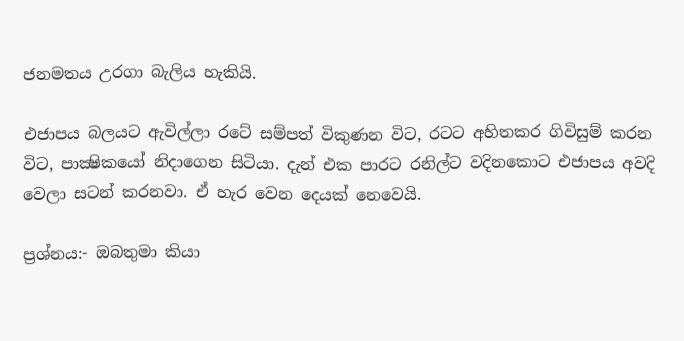ජනමතය උරගා බැලිය හැකියි.

එජාපය බලයට ඇවිල්ලා රටේ සම්පත් විකුණන විට, රටට අහිතකර ගිවිසුම් කරන විට, පාක්‍ෂිකයෝ නිදාගෙන සිටියා. දැන් එක පාරට රනිල්ට වදිනකොට එජාපය අවදි වෙලා සටන් කරනවා. ඒ හැර වෙන දෙයක් නෙවෙයි.

ප්‍රශ්නය:- ඔබතුමා කියා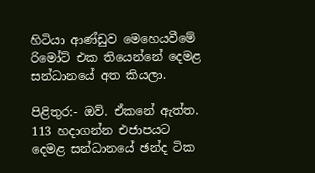හිටියා ආණ්ඩුව මෙහෙයවීමේ රිමෝට් එක තියෙන්නේ දෙමළ සන්ධානයේ අත කියලා.

පිළිතුර:- ඔව්. ඒකනේ ඇත්ත. 113 හදාගන්න එජාපයට දෙමළ සන්ධානයේ ඡන්ද ටික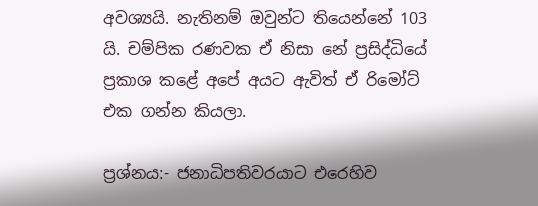අවශ්‍යයි. නැතිනම් ඔවුන්ට තියෙන්නේ 103 යි. චම්පික රණවක ඒ නිසා නේ ප්‍රසිද්ධියේ ප්‍රකාශ කළේ අපේ අයට ඇවිත් ඒ රිමෝට් එක ගන්න කියලා.

ප්‍රශ්නය:- ජනාධිපතිවරයාට එරෙහිව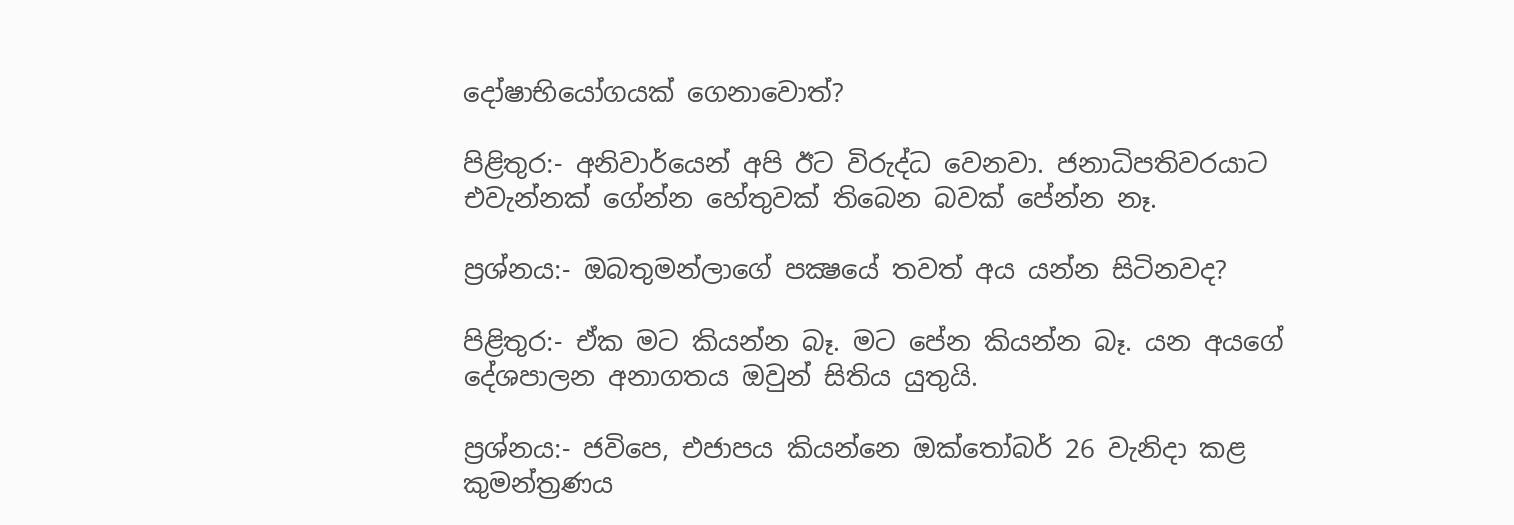දෝෂාභියෝගයක් ගෙනාවොත්?

පිළිතුර:- අනිවාර්යෙන් අපි ඊට විරුද්ධ වෙනවා. ජනාධිපතිවරයාට එවැන්නක් ගේන්න හේතුවක් තිබෙන බවක් පේන්න නෑ.

ප්‍රශ්නය:- ඔබතුමන්ලාගේ පක්‍ෂයේ තවත් අය යන්න සිටිනවද?

පිළිතුර:- ඒක මට කියන්න බෑ. මට පේන කියන්න බෑ. යන අයගේ දේශපාලන අනාගතය ඔවුන් සිතිය යුතුයි.

ප්‍රශ්නය:- ජවිපෙ, එජාපය කියන්නෙ ඔක්තෝබර් 26 වැනිදා කළ කුමන්ත්‍රණය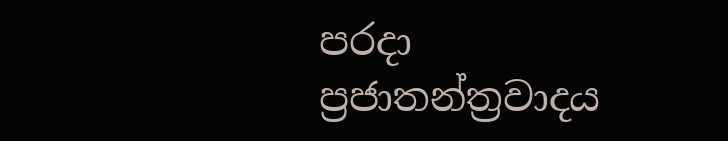පරදා ප්‍රජාතන්ත්‍රවාදය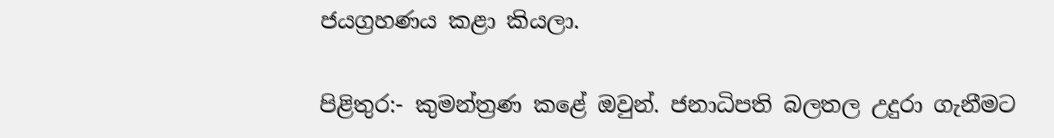ජයග්‍රහණය කළා කියලා.

පිළිතුර:- කුමන්ත්‍රණ කළේ ඔවුන්. ජනාධිපති බලතල උදුරා ගැනීමට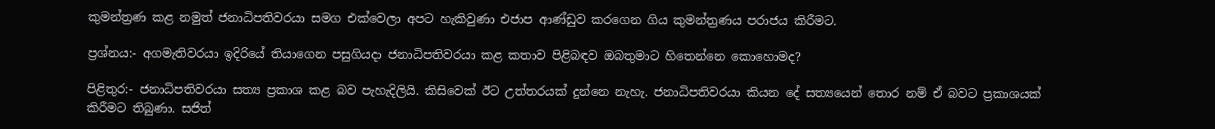කුමන්ත්‍රණ කළ නමුත් ජනාධිපතිවරයා සමග එක්වෙලා අපට හැකිවුණා එජාප ආණ්ඩුව කරගෙන ගිය කුමන්ත්‍රණය පරාජය කිරීමට.

ප්‍රශ්නය:- අගමැතිවරයා ඉදිරියේ තියාගෙන පසුගියදා ජනාධිපතිවරයා කළ කතාව පිළිබඳව ඔබතුමාට හිතෙන්නෙ කොහොමද?

පිළිතුර:- ජනාධිපතිවරයා සත්‍ය ප්‍රකාශ කළ බව පැහැදිලියි. කිසිවෙක් ඊට උත්තරයක් දුන්නෙ නැහැ. ජනාධිපතිවරයා කියන දේ සත්‍යයෙන් තොර නම් ඒ බවට ප්‍රකාශයක් කිරීමට තිබුණා. සජිත්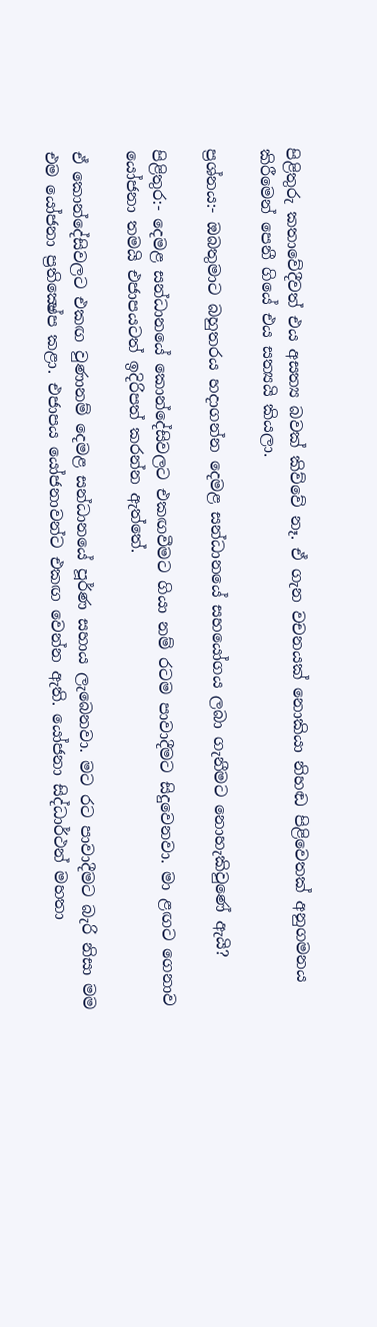පිළිතුරු කතාවේදීවත් එය අසත්‍ය බවක් කිව්වේ නෑ. ඒ ගැන වචනයක් නොකියා නිහඬ පිළිවෙතක් අනුගමනය කිරීමෙන් පෙනී ගියේ එය සත්‍යයි කියලා.

ප්‍රශ්නය:- ඔබතුමාට බහුතරය හදාගන්න දෙමළ සන්ධානයේ සහයෝගය ලබා ගැනීමට නොහැකිවුණේ ඇයි?

පිළිතුර:- දෙමළ සන්ධානයේ කොන්දේසිවලට එකඟවීමට ගියා නම් රටම පාවාදීමට සිදුවෙනවා. මා ළඟට ගෙනාව යෝජනා තමයි එජාපයටත් ඉදිරිපත් කරන්න ඇත්තේ.

ඒ කොන්දේසිවලට එකඟ වුණානම් දෙමළ සන්ධානයේ පූර්ණ සහාය ලැබෙනවා. මට රට පාවාදීමට බැරි නිසා මම එම යෝජනා ප්‍රතික්‍ෂේප කළා. එජාපය යෝජනාවන්ට එකඟ වෙන්න ඇති. යෝජනා සිද්ධාර්ථන් මහතා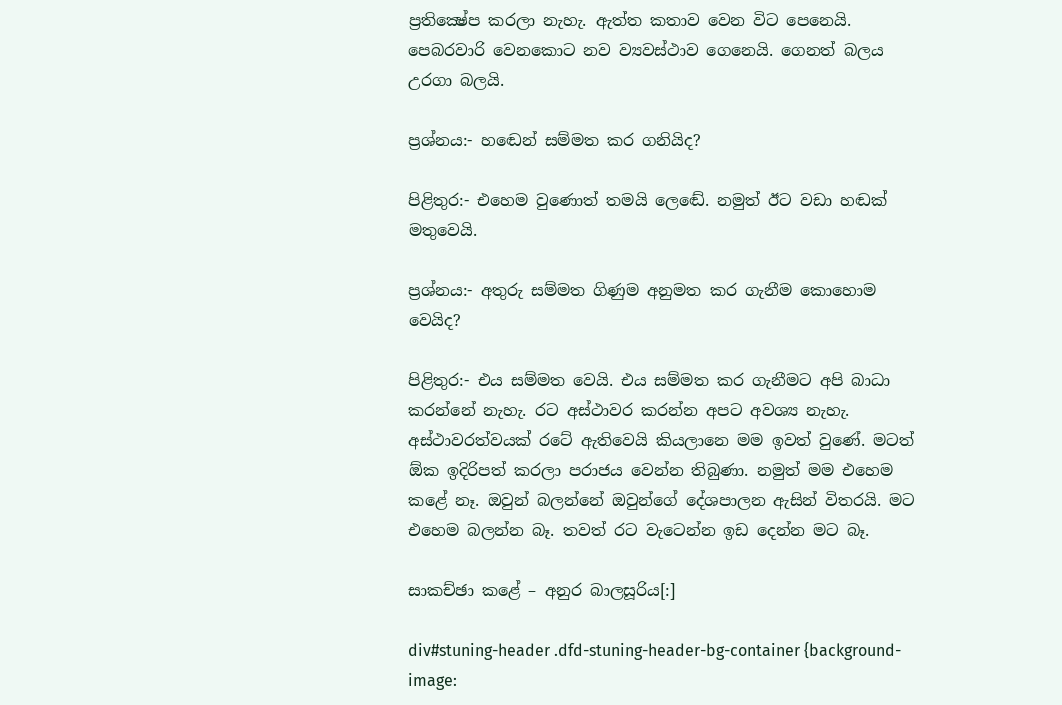ප්‍රතික්‍ෂේප කරලා නැහැ. ඇත්ත කතාව වෙන විට පෙනෙයි. පෙබරවාරි වෙනකොට නව ව්‍යවස්ථාව ගෙනෙයි. ගෙනත් බලය උරගා බලයි.

ප්‍රශ්නය:- හඬෙන් සම්මත කර ගනියිද?

පිළිතුර:- එහෙම වුණොත් තමයි ලෙඬේ. නමුත් ඊට වඩා හඬක් මතුවෙයි.

ප්‍රශ්නය:- අතුරු සම්මත ගිණුම අනුමත කර ගැනීම කොහොම වෙයිද?

පිළිතුර:- එය සම්මත වෙයි. එය සම්මත කර ගැනීමට අපි බාධා කරන්නේ නැහැ. රට අස්ථාවර කරන්න අපට අවශ්‍ය නැහැ. අස්ථාවරත්වයක් රටේ ඇතිවෙයි කියලානෙ මම ඉවත් වුණේ. මටත් ඕක ඉදිරිපත් කරලා පරාජය වෙන්න තිබුණා. නමුත් මම එහෙම කළේ නෑ. ඔවුන් බලන්නේ ඔවුන්ගේ දේශපාලන ඇසින් විතරයි. මට එහෙම බලන්න බෑ. තවත් රට වැටෙන්න ඉඩ දෙන්න මට බෑ.

සාකච්ඡා කළේ – අනුර බාලසූරිය[:]

div#stuning-header .dfd-stuning-header-bg-container {background-image: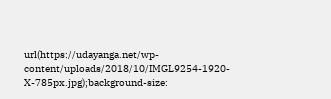url(https://udayanga.net/wp-content/uploads/2018/10/IMGL9254-1920-X-785px.jpg);background-size: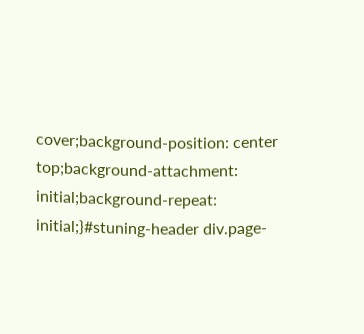cover;background-position: center top;background-attachment: initial;background-repeat: initial;}#stuning-header div.page-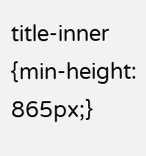title-inner {min-height: 865px;}